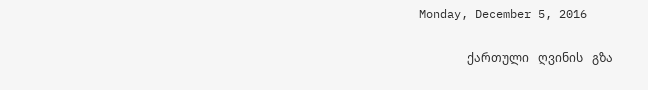Monday, December 5, 2016

                ქართული   ღვინის   გზა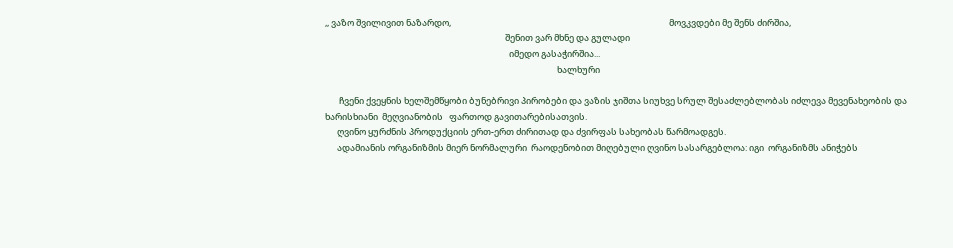,, ვაზო შვილივით ნაზარდო,                                                                                                             მოვკვდები მე შენს ძირშია,
                                                                                          შენით ვარ მხნე და გულადი
                                                                                            იმედო გასაჭირშია...
                                                                                                                    ხალხური

       ჩვენი ქვეყნის ხელშემწყობი ბუნებრივი პირობები და ვაზის ჯიშთა სიუხვე სრულ შესაძლებლობას იძლევა მევენახეობის და ხარისხიანი  მეღვიანობის   ფართოდ გავითარებისათვის.
      ღვინო ყურძნის პროდუქციის ერთ-ერთ ძირითად და ძვირფას სახეობას წარმოადგეს.
      ადამიანის ორგანიზმის მიერ ნორმალური  რაოდენობით მიღებული ღვინო სასარგებლოა: იგი  ორგანიზმს ანიჭებს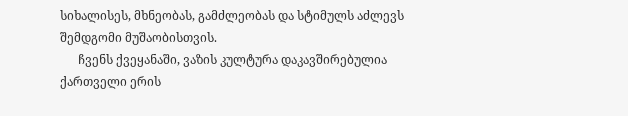სიხალისეს, მხნეობას, გამძლეობას და სტიმულს აძლევს შემდგომი მუშაობისთვის.
      ჩვენს ქვეყანაში, ვაზის კულტურა დაკავშირებულია ქართველი ერის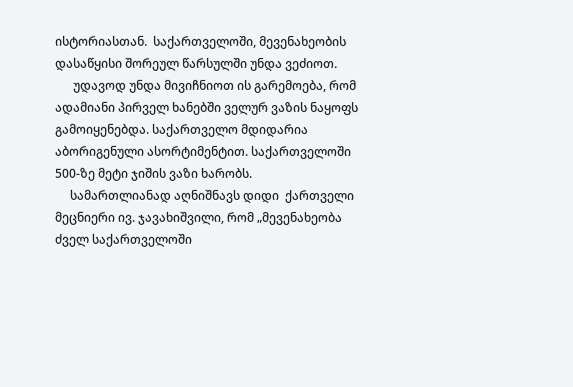ისტორიასთან.  საქართველოში, მევენახეობის დასაწყისი შორეულ წარსულში უნდა ვეძიოთ.
      უდავოდ უნდა მივიჩნიოთ ის გარემოება, რომ ადამიანი პირველ ხანებში ველურ ვაზის ნაყოფს გამოიყენებდა. საქართველო მდიდარია აბორიგენული ასორტიმენტით. საქართველოში 500-ზე მეტი ჯიშის ვაზი ხარობს.
     სამართლიანად აღნიშნავს დიდი  ქართველი მეცნიერი ივ. ჯავახიშვილი, რომ „მევენახეობა ძველ საქართველოში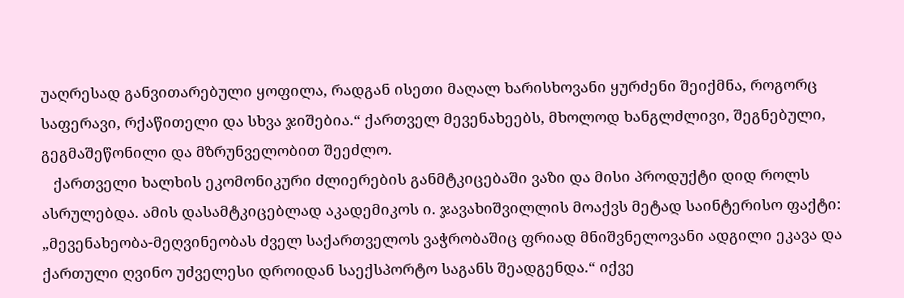უაღრესად განვითარებული ყოფილა, რადგან ისეთი მაღალ ხარისხოვანი ყურძენი შეიქმნა, როგორც საფერავი, რქაწითელი და სხვა ჯიშებია.“ ქართველ მევენახეებს, მხოლოდ ხანგლძლივი, შეგნებული, გეგმაშეწონილი და მზრუნველობით შეეძლო.
   ქართველი ხალხის ეკომონიკური ძლიერების განმტკიცებაში ვაზი და მისი პროდუქტი დიდ როლს ასრულებდა. ამის დასამტკიცებლად აკადემიკოს ი. ჯავახიშვილლის მოაქვს მეტად საინტერისო ფაქტი: „მევენახეობა-მეღვინეობას ძველ საქართველოს ვაჭრობაშიც ფრიად მნიშვნელოვანი ადგილი ეკავა და ქართული ღვინო უძველესი დროიდან საექსპორტო საგანს შეადგენდა.“ იქვე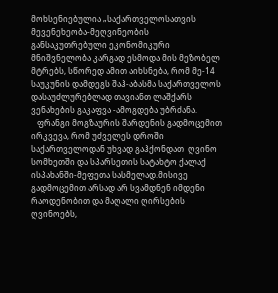მოხსენიებულია „საქართველოსათვის მევენეხეობა-მეღვინეობის განსაკუთრებული ეკონომიკური მნიშვნელობა კარგად ესმოდა მის მეზობელ მტრებს, სწორედ ამით აიხსნება, რომ მე-14 საუკუნის დამდეგს შაჰ-აბასმა საქართველოს დასაუძლურებლად თავიანთ ლაშქარს ვენახების გაკაფვა -ამოგდება უბრძანა.
   ფრანგი მოგზაურის შარდენის გადმოცემით ირკვევა, რომ უძველეს დროში საქართველოდან უხვად გაჰქონდათ  ღვინო სომხეთში და სპარსეთის სატახტო ქალაქ ისპახანში-მეფეთა სასმელად.მისივე გადმოცემით არსად არ სვამდნენ იმდენი რაოდენობით და მაღალი ღირსების ღვინოებს,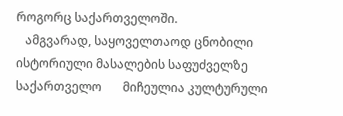როგორც საქართველოში.
   ამგვარად, საყოველთაოდ ცნობილი ისტორიული მასალების საფუძველზე საქართველო       მიჩეულია კულტურული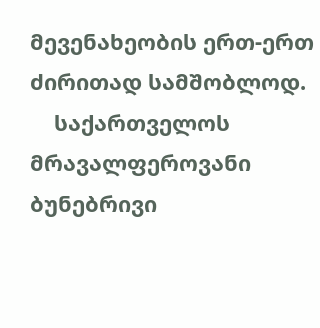მევენახეობის ერთ-ერთ ძირითად სამშობლოდ.
    საქართველოს მრავალფეროვანი ბუნებრივი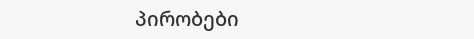პირობები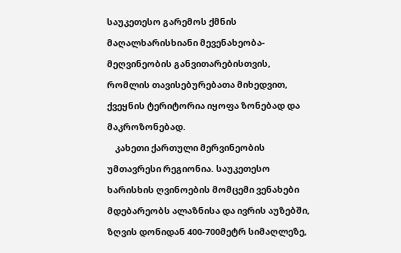საუკეთესო გარემოს ქმნის მაღალხარისხიანი მევენახეობა-მეღვინეობის განვითარებისთვის, რომლის თავისებურებათა მიხედვით, ქვეყნის ტერიტორია იყოფა ზონებად და მაკროზონებად.
    კახეთი ქართული მერვინეობის უმთავრესი რეგიონია. საუკეთესო ხარისხის ღვინოების მომცემი ვენახები მდებარეობს ალაზნისა და ივრის აუზებში, ზღვის დონიდან 400-700მეტრ სიმაღლეზე,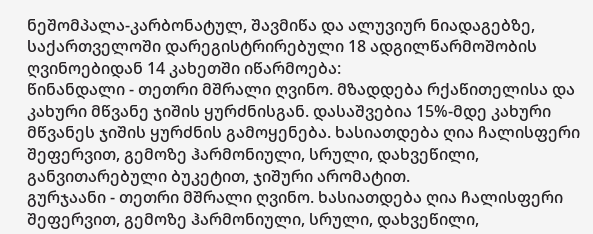ნეშომპალა-კარბონატულ, შავმიწა და ალუვიურ ნიადაგებზე, საქართველოში დარეგისტრირებული 18 ადგილწარმოშობის ღვინოებიდან 14 კახეთში იწარმოება:
წინანდალი - თეთრი მშრალი ღვინო. მზადდება რქაწითელისა და კახური მწვანე ჯიშის ყურძნისგან. დასაშვებია 15%-მდე კახური მწვანეს ჯიშის ყურძნის გამოყენება. ხასიათდება ღია ჩალისფერი შეფერვით, გემოზე ჰარმონიული, სრული, დახვეწილი, განვითარებული ბუკეტით, ჯიშური არომატით.
გურჯაანი - თეთრი მშრალი ღვინო. ხასიათდება ღია ჩალისფერი შეფერვით, გემოზე ჰარმონიული, სრული, დახვეწილი,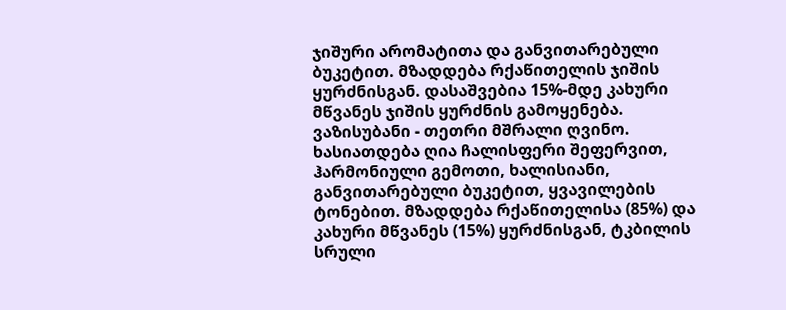ჯიშური არომატითა და განვითარებული ბუკეტით. მზადდება რქაწითელის ჯიშის ყურძნისგან. დასაშვებია 15%-მდე კახური მწვანეს ჯიშის ყურძნის გამოყენება.
ვაზისუბანი - თეთრი მშრალი ღვინო. ხასიათდება ღია ჩალისფერი შეფერვით, ჰარმონიული გემოთი, ხალისიანი, განვითარებული ბუკეტით, ყვავილების ტონებით. მზადდება რქაწითელისა (85%) და კახური მწვანეს (15%) ყურძნისგან, ტკბილის სრული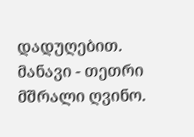დადუღებით.
მანავი - თეთრი მშრალი ღვინო.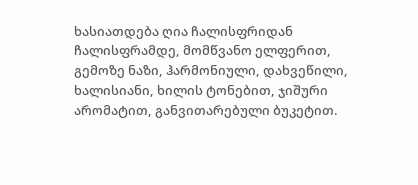ხასიათდება ღია ჩალისფრიდან ჩალისფრამდე, მომწვანო ელფერით, გემოზე ნაზი, ჰარმონიული, დახვეწილი, ხალისიანი, ხილის ტონებით, ჯიშური არომატით, განვითარებული ბუკეტით.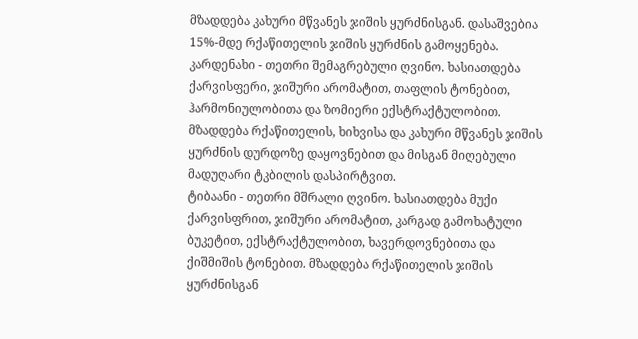მზადდება კახური მწვანეს ჯიშის ყურძნისგან. დასაშვებია 15%-მდე რქაწითელის ჯიშის ყურძნის გამოყენება.
კარდენახი - თეთრი შემაგრებული ღვინო. ხასიათდება ქარვისფერი, ჯიშური არომატით, თაფლის ტონებით, ჰარმონიულობითა და ზომიერი ექსტრაქტულობით. მზადდება რქაწითელის, ხიხვისა და კახური მწვანეს ჯიშის ყურძნის დურდოზე დაყოვნებით და მისგან მიღებული მადუღარი ტკბილის დასპირტვით.
ტიბაანი - თეთრი მშრალი ღვინო. ხასიათდება მუქი ქარვისფრით, ჯიშური არომატით, კარგად გამოხატული ბუკეტით, ექსტრაქტულობით, ხავერდოვნებითა და ქიშმიშის ტონებით. მზადდება რქაწითელის ჯიშის ყურძნისგან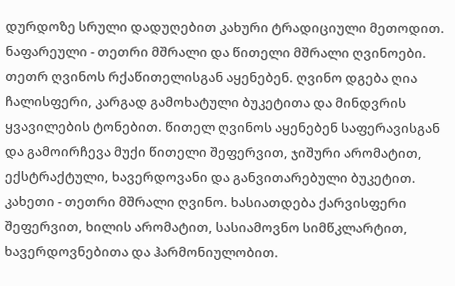დურდოზე სრული დადუღებით კახური ტრადიციული მეთოდით.
ნაფარეული - თეთრი მშრალი და წითელი მშრალი ღვინოები. თეთრ ღვინოს რქაწითელისგან აყენებენ. ღვინო დგება ღია ჩალისფერი, კარგად გამოხატული ბუკეტითა და მინდვრის ყვავილების ტონებით. წითელ ღვინოს აყენებენ საფერავისგან და გამოირჩევა მუქი წითელი შეფერვით, ჯიშური არომატით, ექსტრაქტული, ხავერდოვანი და განვითარებული ბუკეტით.
კახეთი - თეთრი მშრალი ღვინო. ხასიათდება ქარვისფერი შეფერვით, ხილის არომატით, სასიამოვნო სიმწკლარტით, ხავერდოვნებითა და ჰარმონიულობით.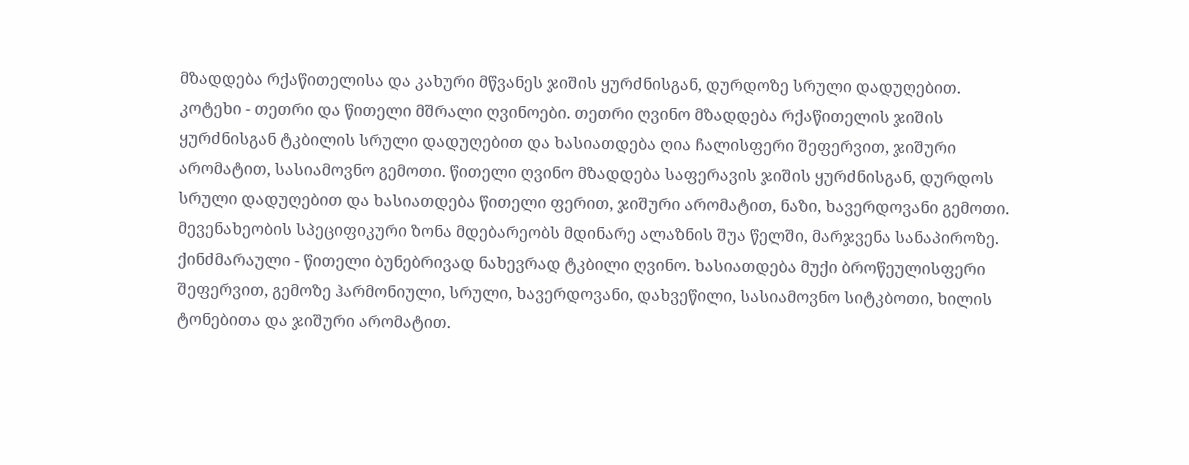მზადდება რქაწითელისა და კახური მწვანეს ჯიშის ყურძნისგან, დურდოზე სრული დადუღებით.
კოტეხი - თეთრი და წითელი მშრალი ღვინოები. თეთრი ღვინო მზადდება რქაწითელის ჯიშის ყურძნისგან ტკბილის სრული დადუღებით და ხასიათდება ღია ჩალისფერი შეფერვით, ჯიშური არომატით, სასიამოვნო გემოთი. წითელი ღვინო მზადდება საფერავის ჯიშის ყურძნისგან, დურდოს სრული დადუღებით და ხასიათდება წითელი ფერით, ჯიშური არომატით, ნაზი, ხავერდოვანი გემოთი. მევენახეობის სპეციფიკური ზონა მდებარეობს მდინარე ალაზნის შუა წელში, მარჯვენა სანაპიროზე.
ქინძმარაული - წითელი ბუნებრივად ნახევრად ტკბილი ღვინო. ხასიათდება მუქი ბროწეულისფერი შეფერვით, გემოზე ჰარმონიული, სრული, ხავერდოვანი, დახვეწილი, სასიამოვნო სიტკბოთი, ხილის ტონებითა და ჯიშური არომატით.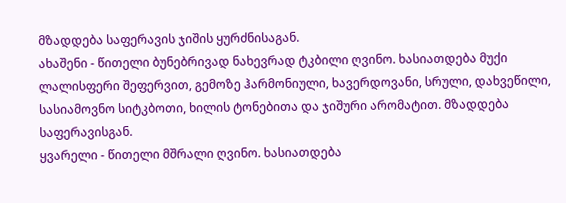მზადდება საფერავის ჯიშის ყურძნისაგან.
ახაშენი - წითელი ბუნებრივად ნახევრად ტკბილი ღვინო. ხასიათდება მუქი ლალისფერი შეფერვით, გემოზე ჰარმონიული, ხავერდოვანი, სრული, დახვეწილი, სასიამოვნო სიტკბოთი, ხილის ტონებითა და ჯიშური არომატით. მზადდება საფერავისგან.
ყვარელი - წითელი მშრალი ღვინო. ხასიათდება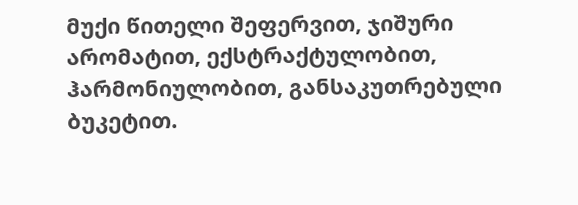მუქი წითელი შეფერვით, ჯიშური არომატით, ექსტრაქტულობით, ჰარმონიულობით, განსაკუთრებული ბუკეტით.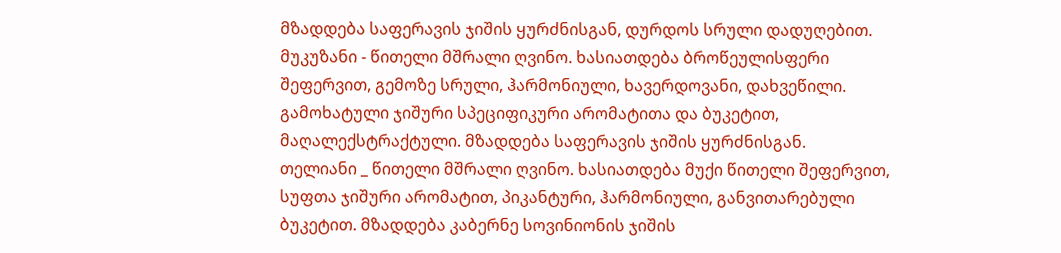მზადდება საფერავის ჯიშის ყურძნისგან, დურდოს სრული დადუღებით.
მუკუზანი - წითელი მშრალი ღვინო. ხასიათდება ბროწეულისფერი შეფერვით, გემოზე სრული, ჰარმონიული, ხავერდოვანი, დახვეწილი. გამოხატული ჯიშური სპეციფიკური არომატითა და ბუკეტით, მაღალექსტრაქტული. მზადდება საფერავის ჯიშის ყურძნისგან.
თელიანი _ წითელი მშრალი ღვინო. ხასიათდება მუქი წითელი შეფერვით, სუფთა ჯიშური არომატით, პიკანტური, ჰარმონიული, განვითარებული ბუკეტით. მზადდება კაბერნე სოვინიონის ჯიშის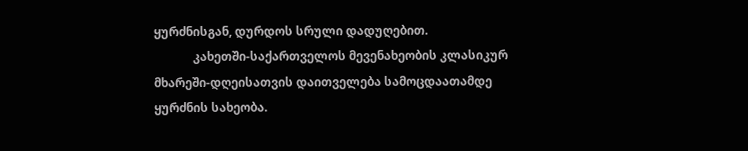ყურძნისგან, დურდოს სრული დადუღებით.
             კახეთში-საქართველოს მევენახეობის კლასიკურ მხარეში-დღეისათვის დაითველება სამოცდაათამდე ყურძნის სახეობა.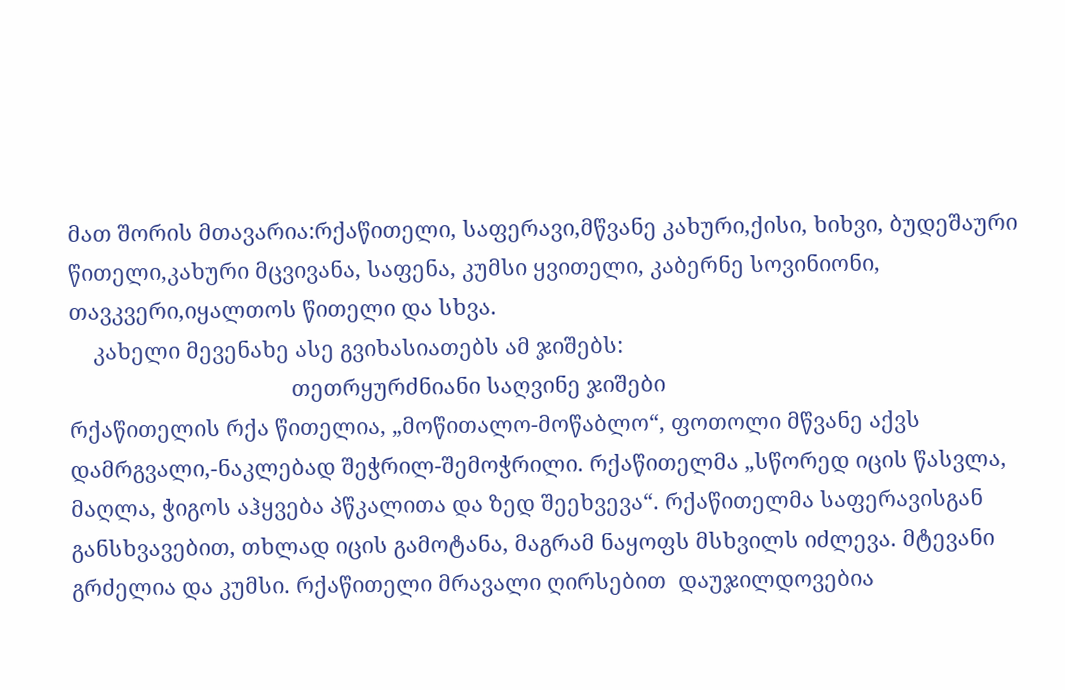მათ შორის მთავარია:რქაწითელი, საფერავი,მწვანე კახური,ქისი, ხიხვი, ბუდეშაური წითელი,კახური მცვივანა, საფენა, კუმსი ყვითელი, კაბერნე სოვინიონი, თავკვერი,იყალთოს წითელი და სხვა.
    კახელი მევენახე ასე გვიხასიათებს ამ ჯიშებს:
                                     თეთრყურძნიანი საღვინე ჯიშები
რქაწითელის რქა წითელია, „მოწითალო-მოწაბლო“, ფოთოლი მწვანე აქვს დამრგვალი,-ნაკლებად შეჭრილ-შემოჭრილი. რქაწითელმა „სწორედ იცის წასვლა, მაღლა, ჭიგოს აჰყვება პწკალითა და ზედ შეეხვევა“. რქაწითელმა საფერავისგან განსხვავებით, თხლად იცის გამოტანა, მაგრამ ნაყოფს მსხვილს იძლევა. მტევანი გრძელია და კუმსი. რქაწითელი მრავალი ღირსებით  დაუჯილდოვებია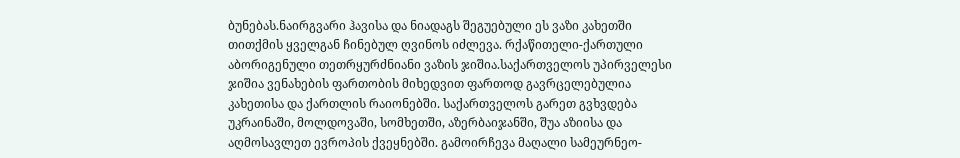ბუნებას.ნაირგვარი ჰავისა და ნიადაგს შეგუებული ეს ვაზი კახეთში თითქმის ყველგან ჩინებულ ღვინოს იძლევა. რქაწითელი-ქართული აბორიგენული თეთრყურძნიანი ვაზის ჯიშია.საქართველოს უპირველესი ჯიშია ვენახების ფართობის მიხედვით ფართოდ გავრცელებულია კახეთისა და ქართლის რაიონებში. საქართველოს გარეთ გვხვდება უკრაინაში, მოლდოვაში, სომხეთში, აზერბაიჯანში, შუა აზიისა და აღმოსავლეთ ევროპის ქვეყნებში. გამოირჩევა მაღალი სამეურნეო-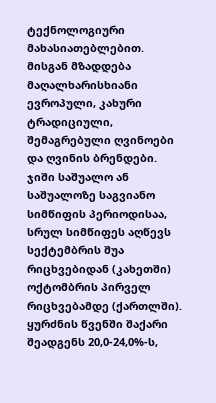ტექნოლოგიური მახასიათებლებით. მისგან მზადდება მაღალხარისხიანი ევროპული, კახური ტრადიციული, შემაგრებული ღვინოები და ღვინის ბრენდები. ჯიში საშუალო ან საშუალოზე საგვიანო სიმწიფის პერიოდისაა, სრულ სიმწიფეს აღწევს სექტემბრის შუა რიცხვებიდან (კახეთში) ოქტომბრის პირველ რიცხვებამდე (ქართლში). ყურძნის წვენში შაქარი შეადგენს 20,0-24,0%-ს,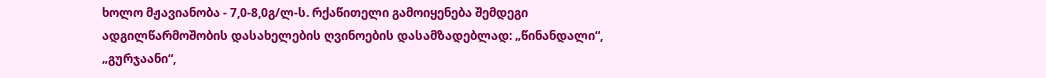ხოლო მჟავიანობა - 7,0-8,0გ/ლ-ს. რქაწითელი გამოიყენება შემდეგი ადგილწარმოშობის დასახელების ღვინოების დასამზადებლად: „წინანდალი“, „გურჯაანი“,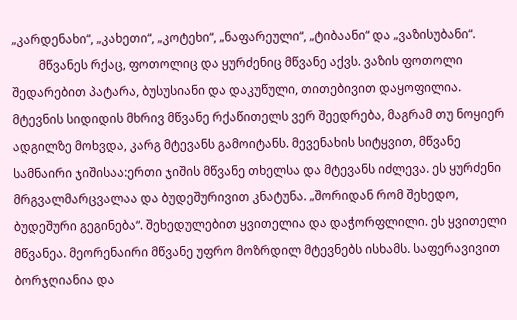„კარდენახი“, „კახეთი“, „კოტეხი“, „ნაფარეული“, „ტიბაანი“ და „ვაზისუბანი“.
         მწვანეს რქაც, ფოთოლიც და ყურძენიც მწვანე აქვს. ვაზის ფოთოლი შედარებით პატარა, ბუსუსიანი და დაკუწული, თითებივით დაყოფილია. მტევნის სიდიდის მხრივ მწვანე რქაწითელს ვერ შეედრება, მაგრამ თუ ნოყიერ ადგილზე მოხვდა, კარგ მტევანს გამოიტანს. მევენახის სიტყვით, მწვანე სამნაირი ჯიშისაა:ერთი ჯიშის მწვანე თხელსა და მტევანს იძლევა. ეს ყურძენი მრგვალმარცვალაა და ბუდეშურივით კნატუნა. „შორიდან რომ შეხედო, ბუდეშური გეგინება“. შეხედულებით ყვითელია და დაჭორფლილი. ეს ყვითელი მწვანეა. მეორენაირი მწვანე უფრო მოზრდილ მტევნებს ისხამს. საფერავივით ბორჯღიანია და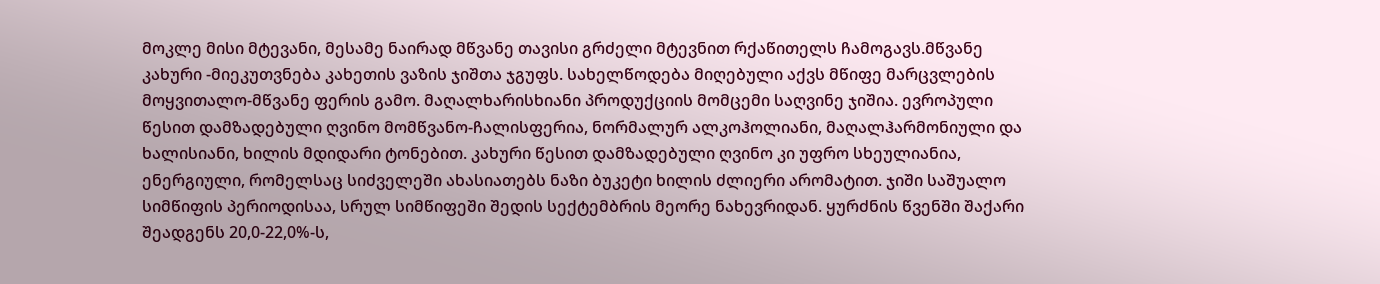მოკლე მისი მტევანი, მესამე ნაირად მწვანე თავისი გრძელი მტევნით რქაწითელს ჩამოგავს.მწვანე კახური -მიეკუთვნება კახეთის ვაზის ჯიშთა ჯგუფს. სახელწოდება მიღებული აქვს მწიფე მარცვლების მოყვითალო-მწვანე ფერის გამო. მაღალხარისხიანი პროდუქციის მომცემი საღვინე ჯიშია. ევროპული წესით დამზადებული ღვინო მომწვანო-ჩალისფერია, ნორმალურ ალკოჰოლიანი, მაღალჰარმონიული და ხალისიანი, ხილის მდიდარი ტონებით. კახური წესით დამზადებული ღვინო კი უფრო სხეულიანია, ენერგიული, რომელსაც სიძველეში ახასიათებს ნაზი ბუკეტი ხილის ძლიერი არომატით. ჯიში საშუალო სიმწიფის პერიოდისაა, სრულ სიმწიფეში შედის სექტემბრის მეორე ნახევრიდან. ყურძნის წვენში შაქარი შეადგენს 20,0-22,0%-ს,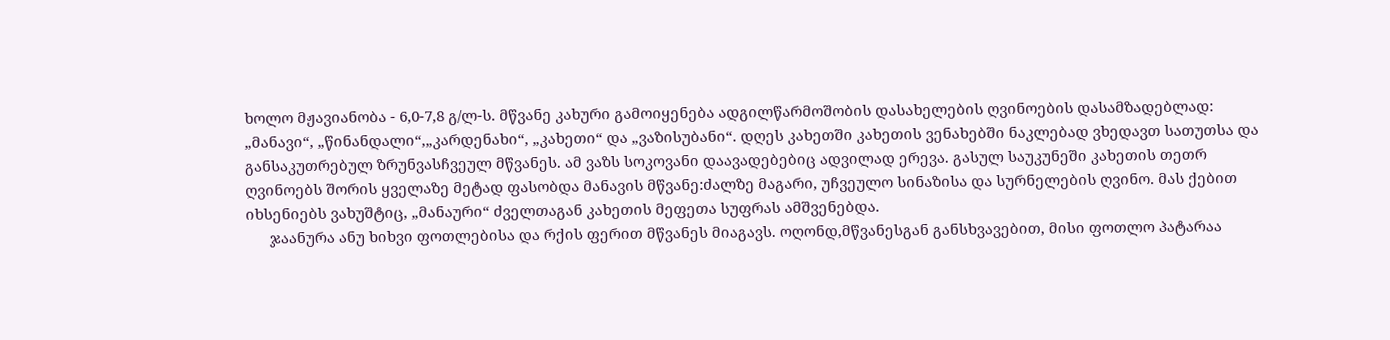ხოლო მჟავიანობა - 6,0-7,8 გ/ლ-ს. მწვანე კახური გამოიყენება ადგილწარმოშობის დასახელების ღვინოების დასამზადებლად: „მანავი“, „წინანდალი“,„კარდენახი“, „კახეთი“ და „ვაზისუბანი“. დღეს კახეთში კახეთის ვენახებში ნაკლებად ვხედავთ სათუთსა და განსაკუთრებულ ზრუნვასჩვეულ მწვანეს. ამ ვაზს სოკოვანი დაავადებებიც ადვილად ერევა. გასულ საუკუნეში კახეთის თეთრ ღვინოებს შორის ყველაზე მეტად ფასობდა მანავის მწვანე:ძალზე მაგარი, უჩვეულო სინაზისა და სურნელების ღვინო. მას ქებით იხსენიებს ვახუშტიც, „მანაური“ ძველთაგან კახეთის მეფეთა სუფრას ამშვენებდა.
      ჯაანურა ანუ ხიხვი ფოთლებისა და რქის ფერით მწვანეს მიაგავს. ოღონდ,მწვანესგან განსხვავებით, მისი ფოთლო პატარაა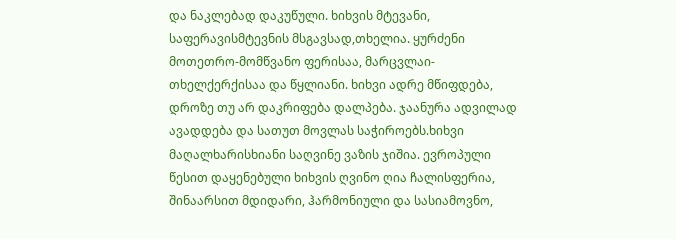და ნაკლებად დაკუწული. ხიხვის მტევანი, საფერავისმტევნის მსგავსად,თხელია. ყურძენი მოთეთრო-მომწვანო ფერისაა, მარცვლაი-თხელქერქისაა და წყლიანი. ხიხვი ადრე მწიფდება, დროზე თუ არ დაკრიფება დალპება. ჯაანურა ადვილად ავადდება და სათუთ მოვლას საჭიროებს.ხიხვი მაღალხარისხიანი საღვინე ვაზის ჯიშია. ევროპული წესით დაყენებული ხიხვის ღვინო ღია ჩალისფერია, შინაარსით მდიდარი, ჰარმონიული და სასიამოვნო,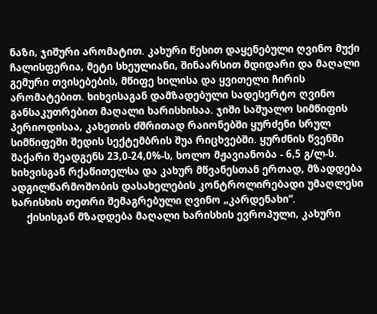ნაზი, ჯიშური არომატით. კახური წესით დაყენებული ღვინო მუქი ჩალისფერია, მეტი სხეულიანი, შინაარსით მდიდარი და მაღალი გემური თვისებების, მწიფე ხილისა და ყვითელი ჩირის არომატებით. ხიხვისაგან დამზადებული სადესერტო ღვინო განსაკუთრებით მაღალი ხარისხისაა. ჯიში საშუალო სიმწიფის პერიოდისაა, კახეთის ძშრითად რაიონებში ყურძენი სრულ სიმწიფეში შედის სექტემბრის შუა რიცხვებში. ყურძნის წვენში შაქარი შეადგენს 23,0-24,0%-ს, ხოლო მჟავიანობა - 6,5 გ/ლ-ს. ხიხვისგან რქაწითელსა და კახურ მწვანესთან ერთად, მზადდება ადგილწარმოშობის დასახელების კონტროლირებადი უმაღლესი ხარისხის თეთრი შემაგრებული ღვინო „კარდენახი“.
     ქისისგან მზადდება მაღალი ხარისხის ევროპული, კახური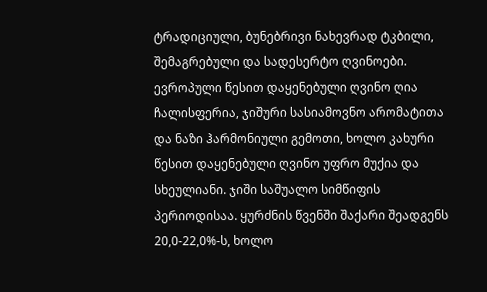ტრადიციული, ბუნებრივი ნახევრად ტკბილი, შემაგრებული და სადესერტო ღვინოები. ევროპული წესით დაყენებული ღვინო ღია ჩალისფერია, ჯიშური სასიამოვნო არომატითა და ნაზი ჰარმონიული გემოთი, ხოლო კახური წესით დაყენებული ღვინო უფრო მუქია და სხეულიანი. ჯიში საშუალო სიმწიფის პერიოდისაა. ყურძნის წვენში შაქარი შეადგენს 20,0-22,0%-ს, ხოლო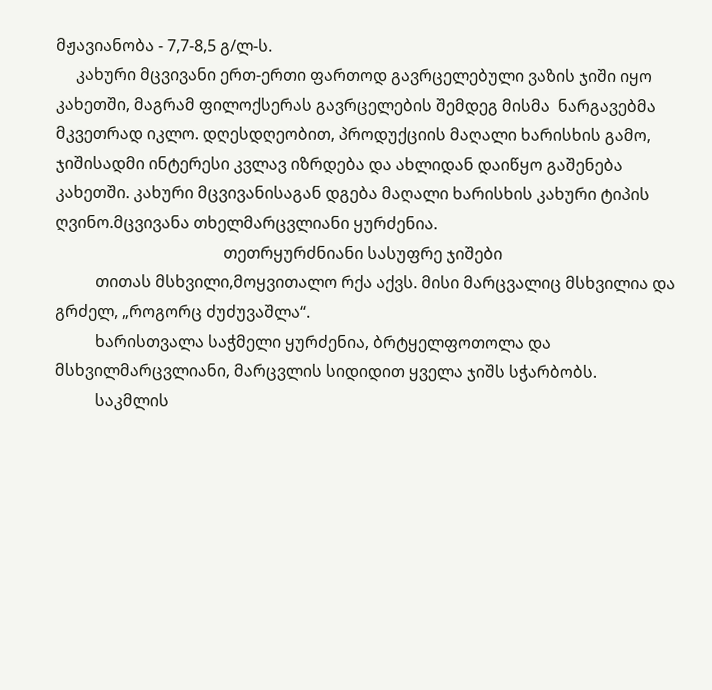მჟავიანობა - 7,7-8,5 გ/ლ-ს.
     კახური მცვივანი ერთ-ერთი ფართოდ გავრცელებული ვაზის ჯიში იყო კახეთში, მაგრამ ფილოქსერას გავრცელების შემდეგ მისმა  ნარგავებმა მკვეთრად იკლო. დღესდღეობით, პროდუქციის მაღალი ხარისხის გამო, ჯიშისადმი ინტერესი კვლავ იზრდება და ახლიდან დაიწყო გაშენება კახეთში. კახური მცვივანისაგან დგება მაღალი ხარისხის კახური ტიპის ღვინო.მცვივანა თხელმარცვლიანი ყურძენია.
                                          თეთრყურძნიანი სასუფრე ჯიშები
          თითას მსხვილი,მოყვითალო რქა აქვს. მისი მარცვალიც მსხვილია და გრძელ, „როგორც ძუძუვაშლა“.
          ხარისთვალა საჭმელი ყურძენია, ბრტყელფოთოლა და მსხვილმარცვლიანი, მარცვლის სიდიდით ყველა ჯიშს სჭარბობს.
          საკმლის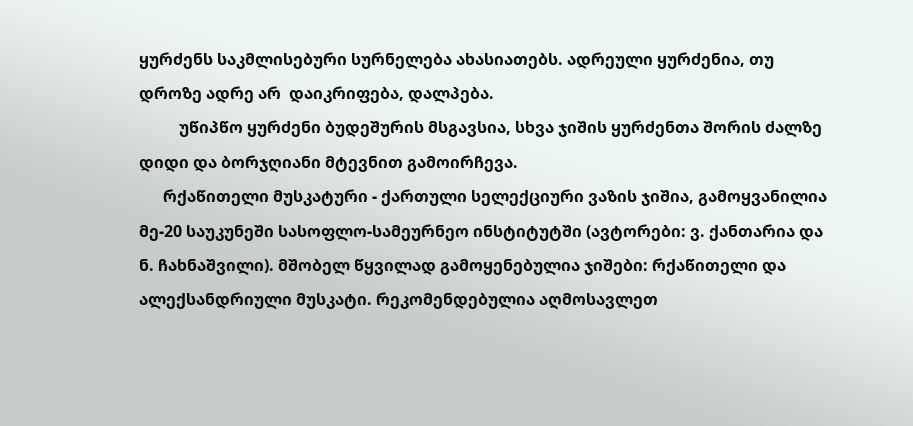ყურძენს საკმლისებური სურნელება ახასიათებს. ადრეული ყურძენია, თუ დროზე ადრე არ  დაიკრიფება, დალპება.
          უწიპწო ყურძენი ბუდეშურის მსგავსია, სხვა ჯიშის ყურძენთა შორის ძალზე დიდი და ბორჯღიანი მტევნით გამოირჩევა.
      რქაწითელი მუსკატური - ქართული სელექციური ვაზის ჯიშია, გამოყვანილია მე-20 საუკუნეში სასოფლო-სამეურნეო ინსტიტუტში (ავტორები: ვ. ქანთარია და ნ. ჩახნაშვილი). მშობელ წყვილად გამოყენებულია ჯიშები: რქაწითელი და ალექსანდრიული მუსკატი. რეკომენდებულია აღმოსავლეთ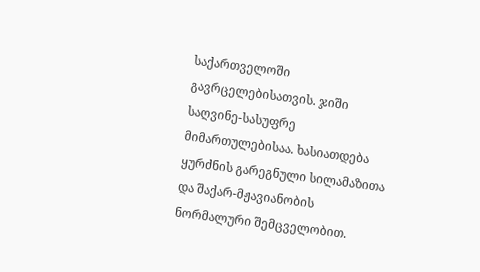საქართველოში გავრცელებისათვის. ჯიში საღვინე-სასუფრე მიმართულებისაა. ხასიათდება ყურძნის გარეგნული სილამაზითა და შაქარ-მჟავიანობის ნორმალური შემცველობით.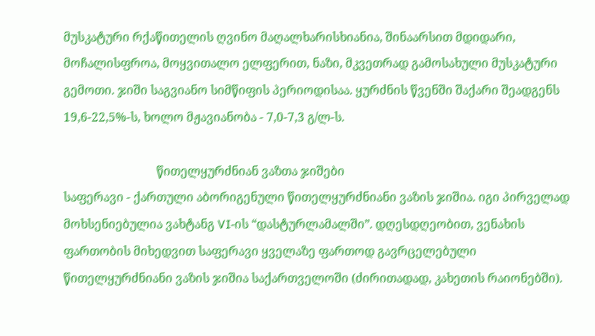მუსკატური რქაწითელის ღვინო მაღალხარისხიანია, შინაარსით მდიდარი, მოჩალისფროა, მოყვითალო ელფერით, ნაზი, მკვეთრად გამოსახული მუსკატური გემოთი. ჯიში საგვიანო სიმწიფის პერიოდისაა. ყურძნის წვენში შაქარი შეადგენს 19,6-22,5%-ს, ხოლო მჟავიანობა - 7,0-7,3 გ/ლ-ს.

                               წითელყურძნიან ვაზთა ჯიშები
საფერავი - ქართული აბორიგენული წითელყურძნიანი ვაზის ჯიშია. იგი პირველად მოხსენიებულია ვახტანგ VI-ის “დასტურლამალში”. დღესდღეობით, ვენახის ფართობის მიხედვით საფერავი ყველაზე ფართოდ გავრცელებული წითელყურძნიანი ვაზის ჯიშია საქართველოში (ძირითადად, კახეთის რაიონებში).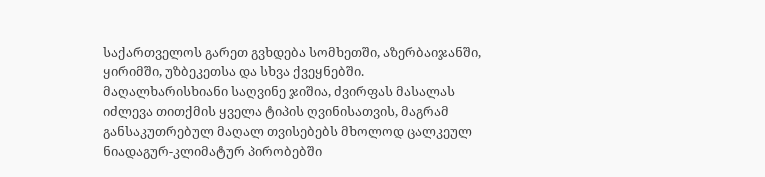საქართველოს გარეთ გვხდება სომხეთში, აზერბაიჯანში, ყირიმში, უზბეკეთსა და სხვა ქვეყნებში. მაღალხარისხიანი საღვინე ჯიშია, ძვირფას მასალას იძლევა თითქმის ყველა ტიპის ღვინისათვის, მაგრამ განსაკუთრებულ მაღალ თვისებებს მხოლოდ ცალკეულ ნიადაგურ-კლიმატურ პირობებში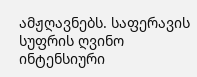ამჟღავნებს. საფერავის სუფრის ღვინო ინტენსიური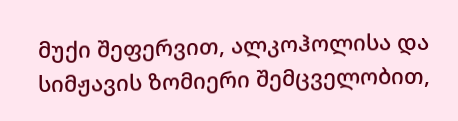მუქი შეფერვით, ალკოჰოლისა და სიმჟავის ზომიერი შემცველობით,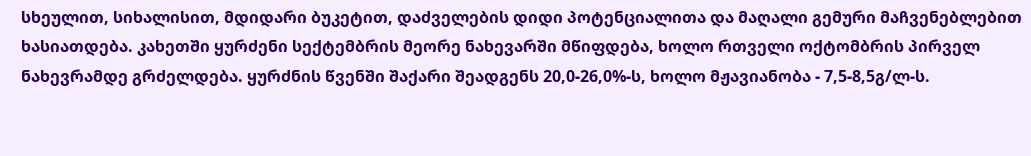სხეულით, სიხალისით, მდიდარი ბუკეტით, დაძველების დიდი პოტენციალითა და მაღალი გემური მაჩვენებლებით ხასიათდება. კახეთში ყურძენი სექტემბრის მეორე ნახევარში მწიფდება, ხოლო რთველი ოქტომბრის პირველ ნახევრამდე გრძელდება. ყურძნის წვენში შაქარი შეადგენს 20,0-26,0%-ს, ხოლო მჟავიანობა - 7,5-8,5გ/ლ-ს.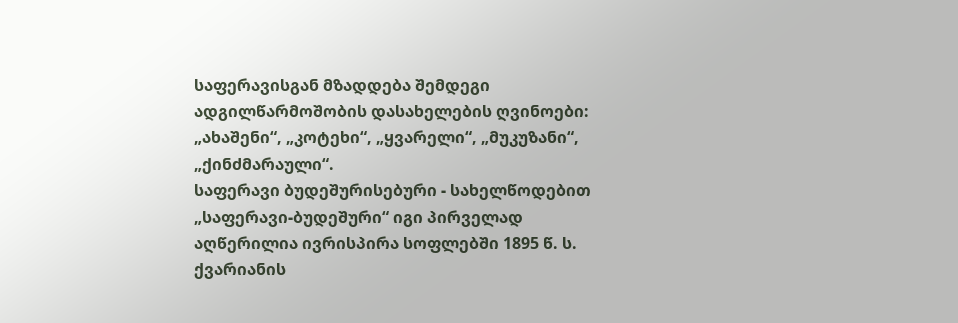საფერავისგან მზადდება შემდეგი ადგილწარმოშობის დასახელების ღვინოები: „ახაშენი“, „კოტეხი“, „ყვარელი“, „მუკუზანი“, „ქინძმარაული“.
საფერავი ბუდეშურისებური - სახელწოდებით „საფერავი-ბუდეშური“ იგი პირველად აღწერილია ივრისპირა სოფლებში 1895 წ. ს. ქვარიანის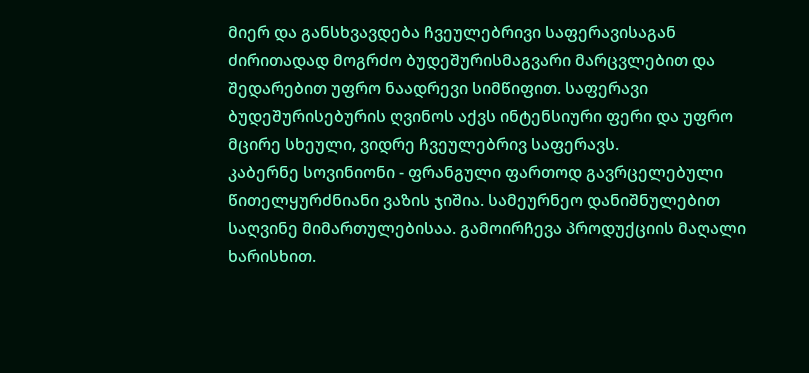მიერ და განსხვავდება ჩვეულებრივი საფერავისაგან ძირითადად მოგრძო ბუდეშურისმაგვარი მარცვლებით და შედარებით უფრო ნაადრევი სიმწიფით. საფერავი ბუდეშურისებურის ღვინოს აქვს ინტენსიური ფერი და უფრო მცირე სხეული, ვიდრე ჩვეულებრივ საფერავს.
კაბერნე სოვინიონი - ფრანგული ფართოდ გავრცელებული წითელყურძნიანი ვაზის ჯიშია. სამეურნეო დანიშნულებით საღვინე მიმართულებისაა. გამოირჩევა პროდუქციის მაღალი ხარისხით.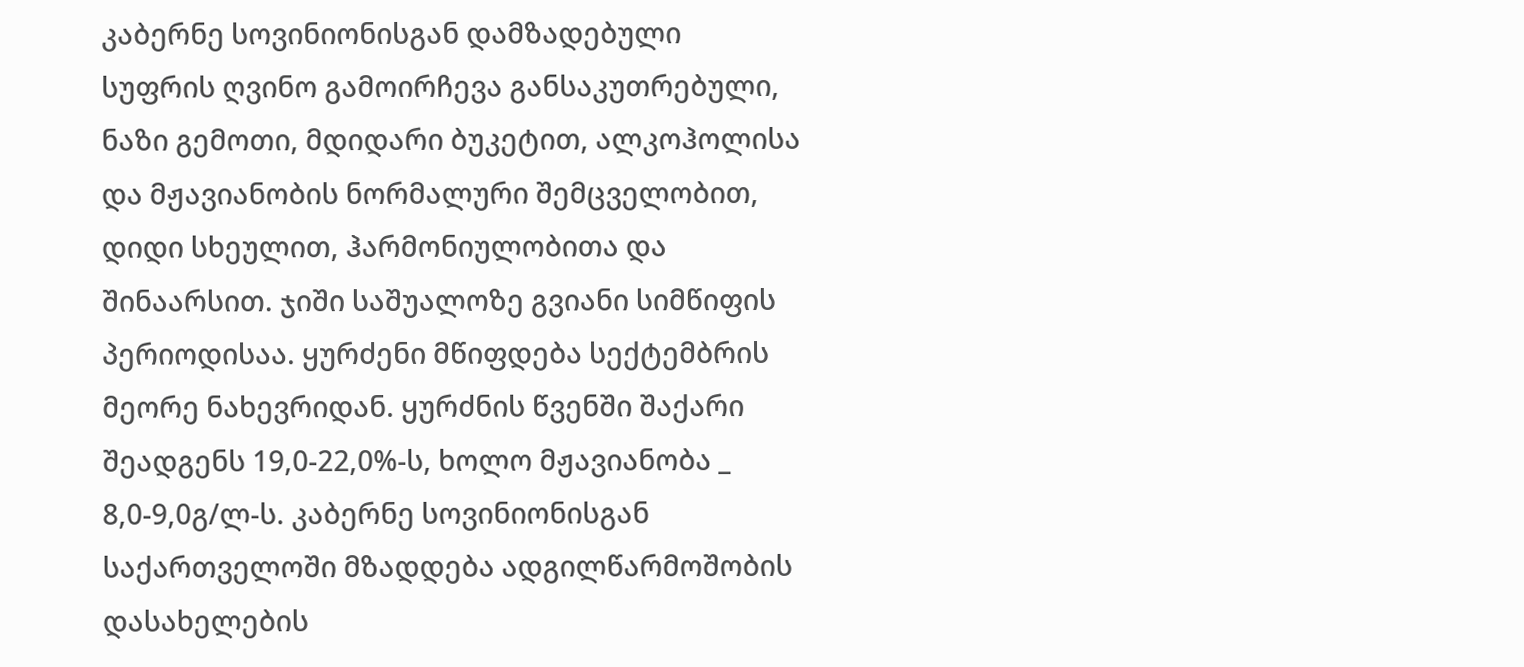კაბერნე სოვინიონისგან დამზადებული სუფრის ღვინო გამოირჩევა განსაკუთრებული, ნაზი გემოთი, მდიდარი ბუკეტით, ალკოჰოლისა და მჟავიანობის ნორმალური შემცველობით, დიდი სხეულით, ჰარმონიულობითა და შინაარსით. ჯიში საშუალოზე გვიანი სიმწიფის პერიოდისაა. ყურძენი მწიფდება სექტემბრის მეორე ნახევრიდან. ყურძნის წვენში შაქარი შეადგენს 19,0-22,0%-ს, ხოლო მჟავიანობა _ 8,0-9,0გ/ლ-ს. კაბერნე სოვინიონისგან საქართველოში მზადდება ადგილწარმოშობის დასახელების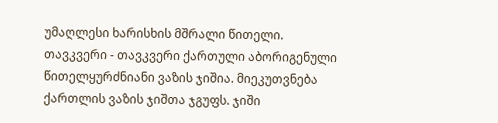უმაღლესი ხარისხის მშრალი წითელი.
თავკვერი - თავკვერი ქართული აბორიგენული წითელყურძნიანი ვაზის ჯიშია. მიეკუთვნება ქართლის ვაზის ჯიშთა ჯგუფს. ჯიში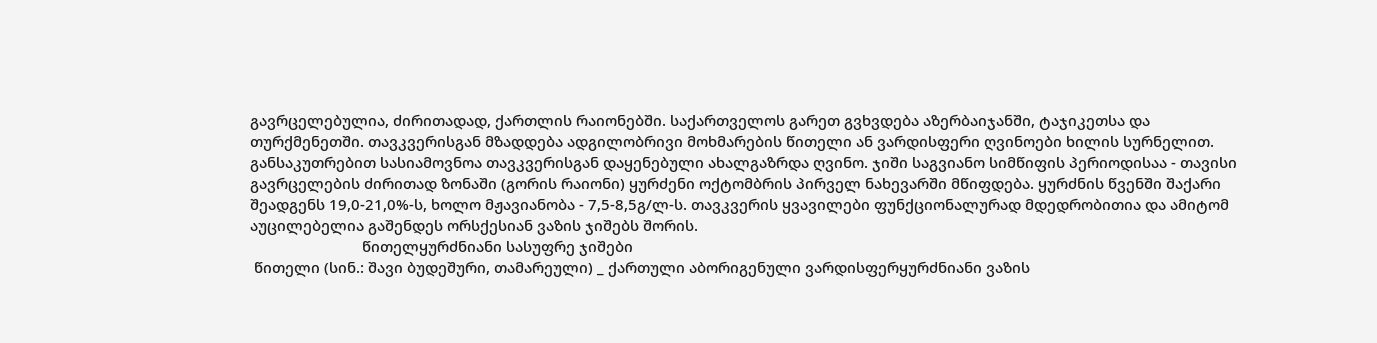გავრცელებულია, ძირითადად, ქართლის რაიონებში. საქართველოს გარეთ გვხვდება აზერბაიჯანში, ტაჯიკეთსა და თურქმენეთში. თავკვერისგან მზადდება ადგილობრივი მოხმარების წითელი ან ვარდისფერი ღვინოები ხილის სურნელით. განსაკუთრებით სასიამოვნოა თავკვერისგან დაყენებული ახალგაზრდა ღვინო. ჯიში საგვიანო სიმწიფის პერიოდისაა - თავისი გავრცელების ძირითად ზონაში (გორის რაიონი) ყურძენი ოქტომბრის პირველ ნახევარში მწიფდება. ყურძნის წვენში შაქარი შეადგენს 19,0-21,0%-ს, ხოლო მჟავიანობა - 7,5-8,5გ/ლ-ს. თავკვერის ყვავილები ფუნქციონალურად მდედრობითია და ამიტომ აუცილებელია გაშენდეს ორსქესიან ვაზის ჯიშებს შორის.
                            წითელყურძნიანი სასუფრე ჯიშები
 წითელი (სინ.: შავი ბუდეშური, თამარეული) _ ქართული აბორიგენული ვარდისფერყურძნიანი ვაზის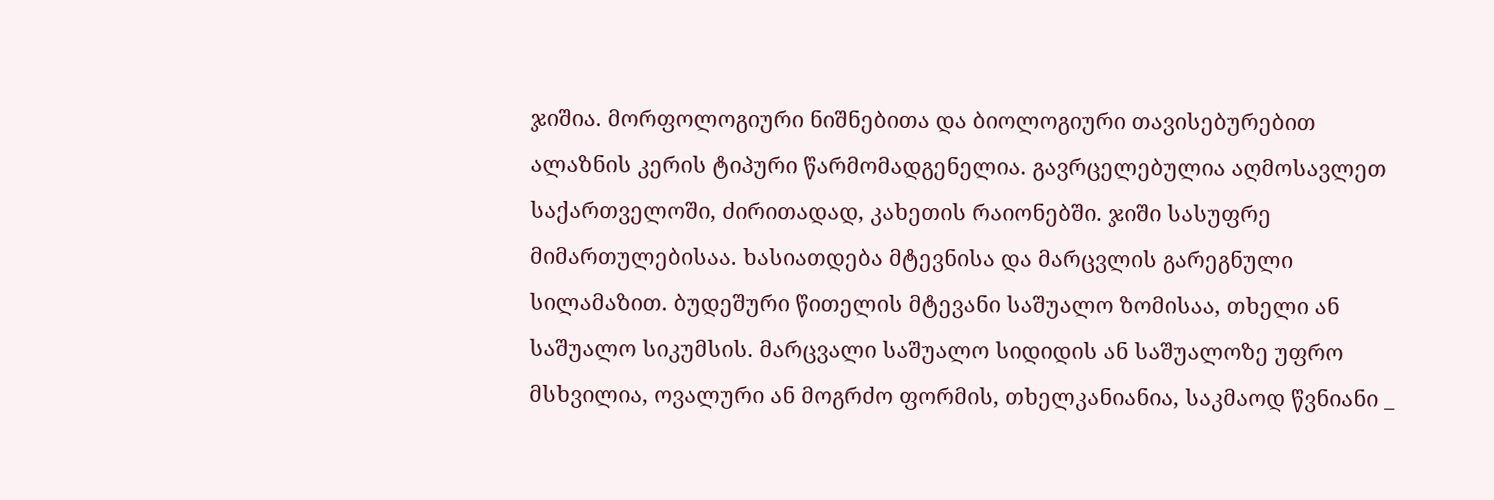ჯიშია. მორფოლოგიური ნიშნებითა და ბიოლოგიური თავისებურებით ალაზნის კერის ტიპური წარმომადგენელია. გავრცელებულია აღმოსავლეთ საქართველოში, ძირითადად, კახეთის რაიონებში. ჯიში სასუფრე მიმართულებისაა. ხასიათდება მტევნისა და მარცვლის გარეგნული სილამაზით. ბუდეშური წითელის მტევანი საშუალო ზომისაა, თხელი ან საშუალო სიკუმსის. მარცვალი საშუალო სიდიდის ან საშუალოზე უფრო მსხვილია, ოვალური ან მოგრძო ფორმის, თხელკანიანია, საკმაოდ წვნიანი _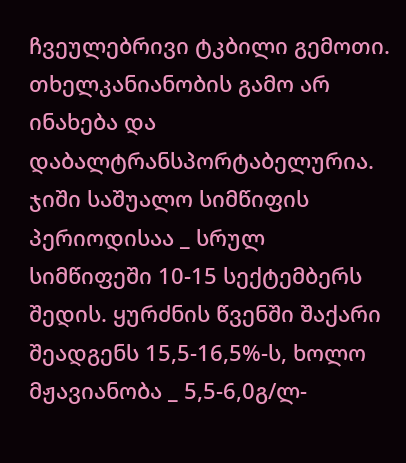ჩვეულებრივი ტკბილი გემოთი. თხელკანიანობის გამო არ ინახება და დაბალტრანსპორტაბელურია. ჯიში საშუალო სიმწიფის პერიოდისაა _ სრულ სიმწიფეში 10-15 სექტემბერს შედის. ყურძნის წვენში შაქარი შეადგენს 15,5-16,5%-ს, ხოლო მჟავიანობა _ 5,5-6,0გ/ლ-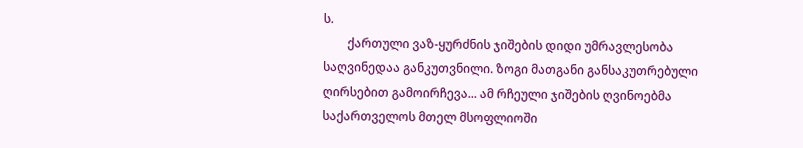ს.
        ქართული ვაზ-ყურძნის ჯიშების დიდი უმრავლესობა საღვინედაა განკუთვნილი. ზოგი მათგანი განსაკუთრებული ღირსებით გამოირჩევა... ამ რჩეული ჯიშების ღვინოებმა საქართველოს მთელ მსოფლიოში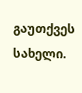გაუთქვეს სახელი.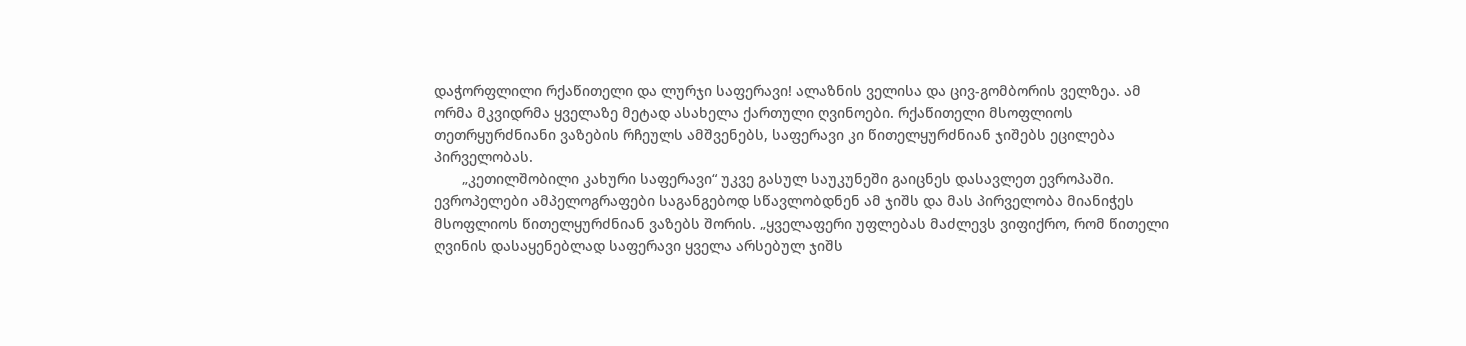დაჭორფლილი რქაწითელი და ლურჯი საფერავი! ალაზნის ველისა და ცივ-გომბორის ველზეა. ამ ორმა მკვიდრმა ყველაზე მეტად ასახელა ქართული ღვინოები. რქაწითელი მსოფლიოს თეთრყურძნიანი ვაზების რჩეულს ამშვენებს, საფერავი კი წითელყურძნიან ჯიშებს ეცილება პირველობას.
       „კეთილშობილი კახური საფერავი“ უკვე გასულ საუკუნეში გაიცნეს დასავლეთ ევროპაში. ევროპელები ამპელოგრაფები საგანგებოდ სწავლობდნენ ამ ჯიშს და მას პირველობა მიანიჭეს მსოფლიოს წითელყურძნიან ვაზებს შორის. „ყველაფერი უფლებას მაძლევს ვიფიქრო, რომ წითელი ღვინის დასაყენებლად საფერავი ყველა არსებულ ჯიშს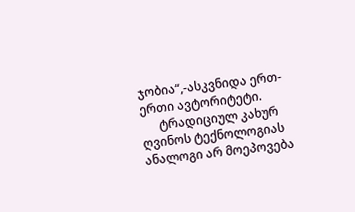ჯობია“,-ასკვნიდა ერთ-ერთი ავტორიტეტი.
      ტრადიციულ კახურ ღვინოს ტექნოლოგიას ანალოგი არ მოეპოვება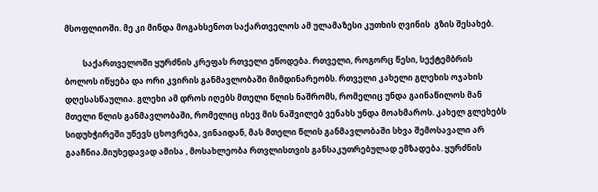მსოფლიოში. მე კი მინდა მოგახსენოთ საქართველოს ამ ულამაზესი კუთხის ღვინის  გზის შესახებ.

         საქართველოში ყურძნის კრეფას რთველი ეწოდება. რთველი, როგორც წესი, სექტემბრის ბოლოს იწყება და ორი კვირის განმავლობაში მიმდინარეობს. რთველი კახელი გლეხის ოჯახის დღესასწაულია. გლეხი ამ დროს იღებს მთელი წლის ნაშრომს, რომელიც უნდა გაინაწილოს მან მთელი წლის განმავლობაში, რომელიც ისევ მის ნაშვილებ ვენახს უნდა მოახმაროს. კახელ გლეხებს სიდუხჭირეში უწევს ცხოვრება, ვინაიდან, მას მთელი წლის განმავლობაში სხვა შემოსავალი არ გააჩნია.მიუხედავად ამისა , მოსახლეობა რთვლისთვის განსაკუთრებულად ემზადება. ყურძნის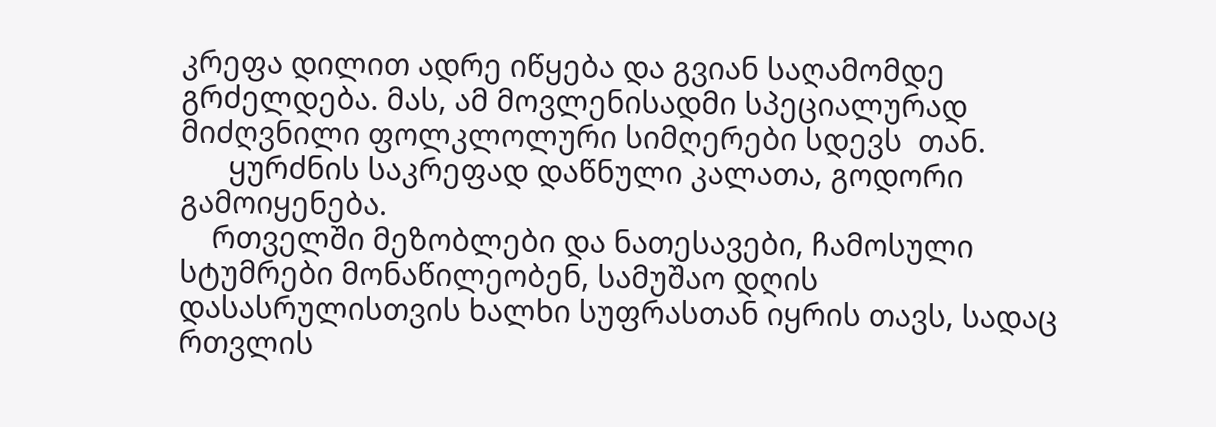კრეფა დილით ადრე იწყება და გვიან საღამომდე გრძელდება. მას, ამ მოვლენისადმი სპეციალურად მიძღვნილი ფოლკლოლური სიმღერები სდევს  თან.
      ყურძნის საკრეფად დაწნული კალათა, გოდორი გამოიყენება.
    რთველში მეზობლები და ნათესავები, ჩამოსული სტუმრები მონაწილეობენ, სამუშაო დღის დასასრულისთვის ხალხი სუფრასთან იყრის თავს, სადაც რთვლის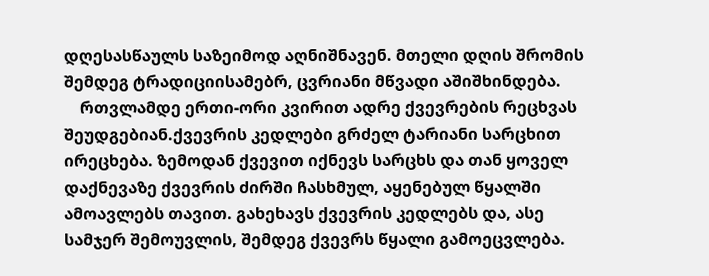დღესასწაულს საზეიმოდ აღნიშნავენ. მთელი დღის შრომის შემდეგ ტრადიციისამებრ, ცვრიანი მწვადი აშიშხინდება.
    რთვლამდე ერთი-ორი კვირით ადრე ქვევრების რეცხვას შეუდგებიან.ქვევრის კედლები გრძელ ტარიანი სარცხით ირეცხება. ზემოდან ქვევით იქნევს სარცხს და თან ყოველ დაქნევაზე ქვევრის ძირში ჩასხმულ, აყენებულ წყალში ამოავლებს თავით. გახეხავს ქვევრის კედლებს და, ასე სამჯერ შემოუვლის, შემდეგ ქვევრს წყალი გამოეცვლება.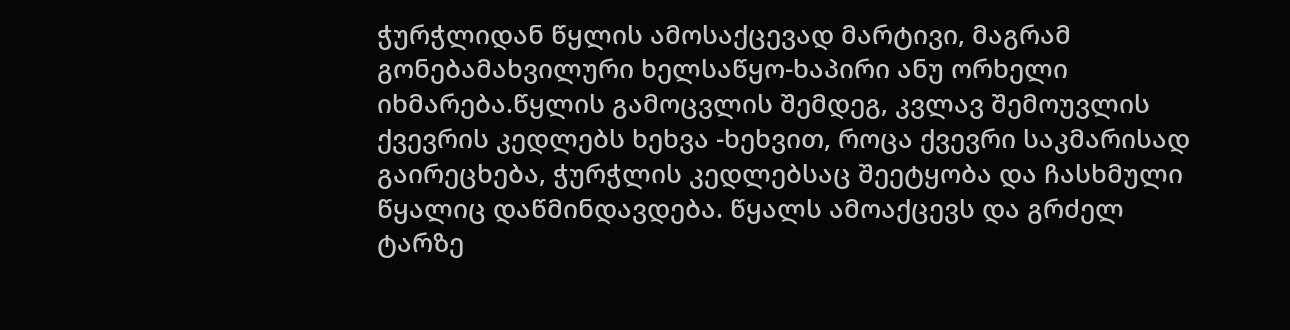ჭურჭლიდან წყლის ამოსაქცევად მარტივი, მაგრამ გონებამახვილური ხელსაწყო-ხაპირი ანუ ორხელი იხმარება.წყლის გამოცვლის შემდეგ, კვლავ შემოუვლის ქვევრის კედლებს ხეხვა -ხეხვით, როცა ქვევრი საკმარისად გაირეცხება, ჭურჭლის კედლებსაც შეეტყობა და ჩასხმული წყალიც დაწმინდავდება. წყალს ამოაქცევს და გრძელ ტარზე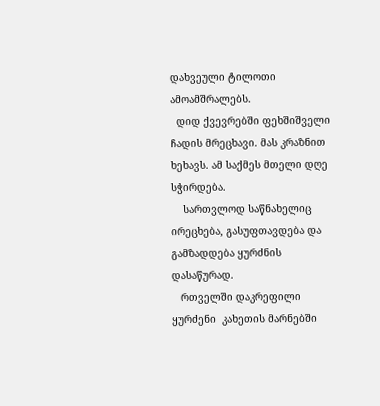დახვეული ტილოთი ამოამშრალებს.
  დიდ ქვევრებში ფეხშიშველი ჩადის მრეცხავი. მას კრაზნით ხეხავს. ამ საქმეს მთელი დღე სჭირდება.
    სართვლოდ საწნახელიც ირეცხება, გასუფთავდება და გამზადდება ყურძნის დასაწურად.
   რთველში დაკრეფილი ყურძენი  კახეთის მარნებში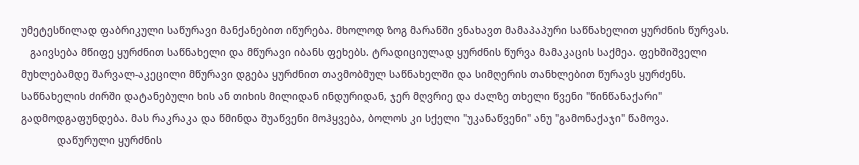უმეტესწილად ფაბრიკული საწურავი მანქანებით იწურება. მხოლოდ ზოგ მარანში ვნახავთ მამაპაპური საწნახელით ყურძნის წურვას.
   გაივსება მწიფე ყურძნით საწნახელი და მწურავი იბანს ფეხებს. ტრადიციულად ყურძნის წურვა მამაკაცის საქმეა. ფეხშიშველი მუხლებამდე შარვალ-აკეცილი მწურავი დგება ყურძნით თავმობმულ საწნახელში და სიმღერის თანხლებით წურავს ყურძენს.
საწნახელის ძირში დატანებული ხის ან თიხის მილიდან ინდურიდან, ჯერ მღვრიე და ძალზე თხელი წვენი "წინწანაქარი" გადმოდგაფუნდება. მას რაკრაკა და წმინდა შუაწვენი მოჰყვება, ბოლოს კი სქელი "უკანაწვენი" ანუ "გამონაქაჯი" წამოვა.
            დაწურული ყურძნის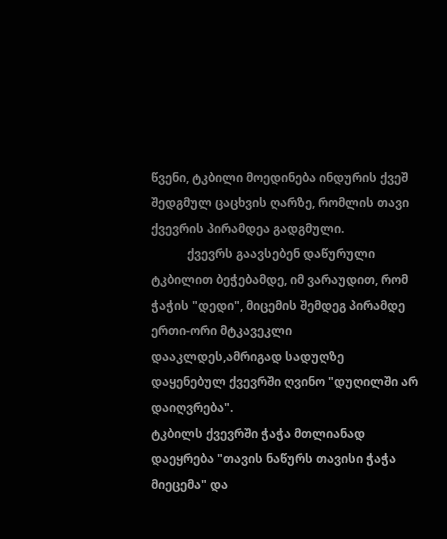წვენი, ტკბილი მოედინება ინდურის ქვეშ შედგმულ ცაცხვის ღარზე, რომლის თავი ქვევრის პირამდეა გადგმული.
            ქვევრს გაავსებენ დაწურული ტკბილით ბეჭებამდე, იმ ვარაუდით, რომ ჭაჭის "დედი", მიცემის შემდეგ პირამდე ერთი-ორი მტკავეკლი დააკლდეს,ამრიგად სადუღზე დაყენებულ ქვევრში ღვინო "დუღილში არ დაიღვრება".
ტკბილს ქვევრში ჭაჭა მთლიანად დაეყრება "თავის ნაწურს თავისი ჭაჭა მიეცემა" და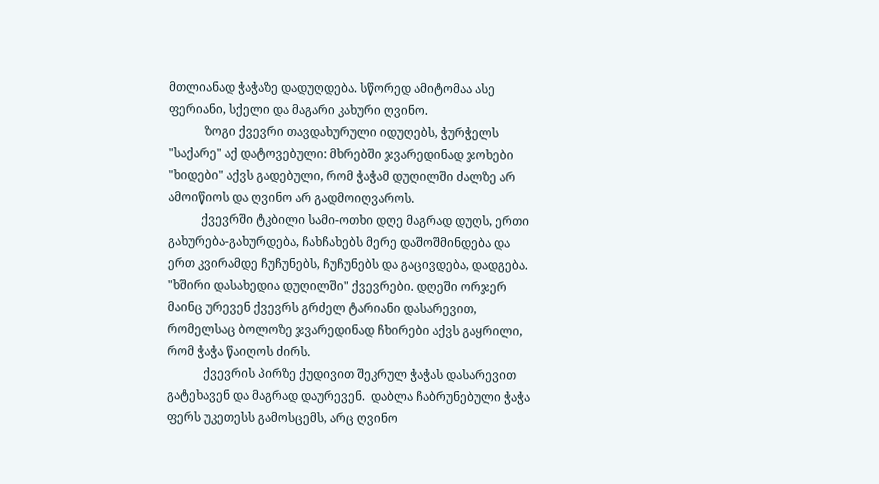მთლიანად ჭაჭაზე დადუღდება. სწორედ ამიტომაა ასე ფერიანი, სქელი და მაგარი კახური ღვინო.
            ზოგი ქვევრი თავდახურული იდუღებს, ჭურჭელს "საქარე" აქ დატოვებული: მხრებში ჯვარედინად ჯოხები "ხიდები" აქვს გადებული, რომ ჭაჭამ დუღილში ძალზე არ ამოიწიოს და ღვინო არ გადმოიღვაროს.
           ქვევრში ტკბილი სამი-ოთხი დღე მაგრად დუღს, ერთი გახურება-გახურდება, ჩახჩახებს მერე დაშოშმინდება და ერთ კვირამდე ჩუჩუნებს, ჩუჩუნებს და გაცივდება, დადგება. "ხშირი დასახედია დუღილში" ქვევრები. დღეში ორჯერ მაინც ურევენ ქვევრს გრძელ ტარიანი დასარევით, რომელსაც ბოლოზე ჯვარედინად ჩხირები აქვს გაყრილი, რომ ჭაჭა წაიღოს ძირს.
            ქვევრის პირზე ქუდივით შეკრულ ჭაჭას დასარევით გატეხავენ და მაგრად დაურევენ.  დაბლა ჩაბრუნებული ჭაჭა ფერს უკეთესს გამოსცემს, არც ღვინო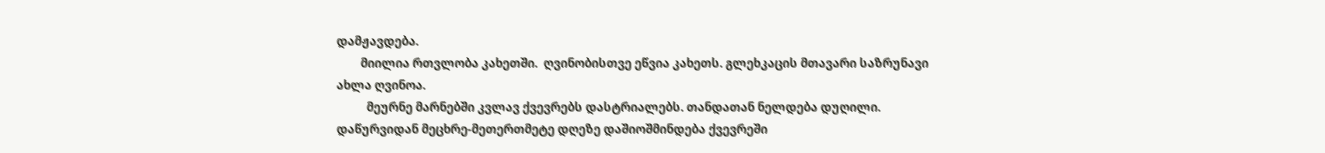დამჟავდება.
        მიილია რთვლობა კახეთში.  ღვინობისთვე ეწვია კახეთს. გლეხკაცის მთავარი საზრუნავი ახლა ღვინოა.
          მეურნე მარნებში კვლავ ქვევრებს დასტრიალებს. თანდათან ნელდება დუღილი. დაწურვიდან მეცხრე-მეთერთმეტე დღეზე დაშიოშმინდება ქვევრეში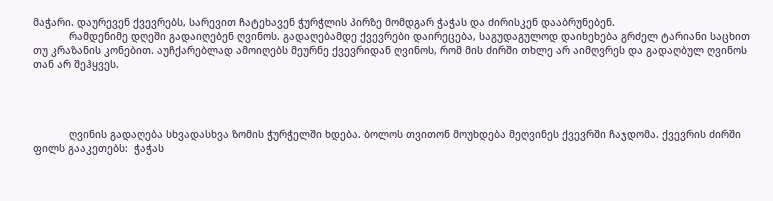მაჭარი. დაურევენ ქვევრებს, სარევით ჩატეხავენ ჭურჭლის პირზე მომდგარ ჭაჭას და ძირისკენ დააბრუნებენ.
            რამდენიმე დღეში გადაიღებენ ღვინოს. გადაღებამდე ქვევრები დაირეცება, საგუდაგულოდ დაიხეხება გრძელ ტარიანი საცხით თუ კრაზანის კონებით. აუჩქარებლად ამოიღებს მეურნე ქვევრიდან ღვინოს, რომ მის ძირში თხლე არ აიმღვრეს და გადაღბულ ღვინოს თან არ შეჰყვეს.




            ღვინის გადაღება სხვადასხვა ზომის ჭურჭელში ხდება. ბოლოს თვითონ მოუხდება მეღვინეს ქვევრში ჩაჯდომა. ქვევრის ძირში ფილს გააკეთებს:  ჭაჭას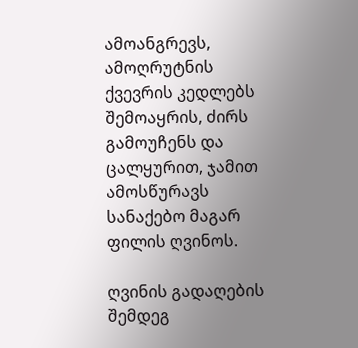ამოანგრევს, ამოღრუტნის ქვევრის კედლებს შემოაყრის, ძირს გამოუჩენს და ცალყურით, ჯამით ამოსწურავს სანაქებო მაგარ ფილის ღვინოს.

ღვინის გადაღების შემდეგ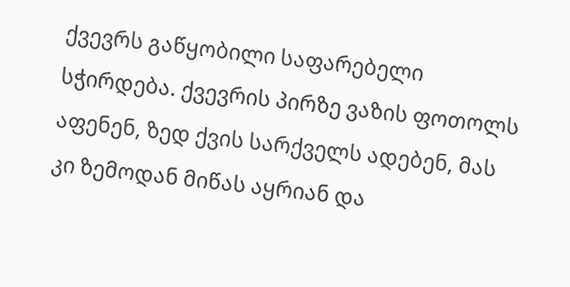ქვევრს გაწყობილი საფარებელი სჭირდება. ქვევრის პირზე ვაზის ფოთოლს აფენენ, ზედ ქვის სარქველს ადებენ, მას კი ზემოდან მიწას აყრიან და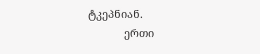ტკეპნიან.
            ერთი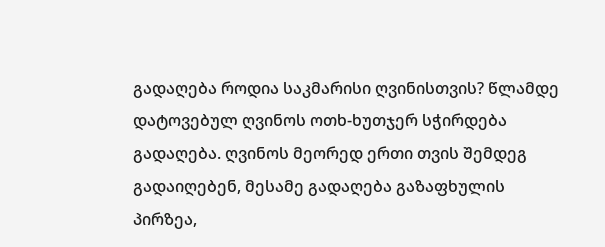გადაღება როდია საკმარისი ღვინისთვის? წლამდე დატოვებულ ღვინოს ოთხ-ხუთჯერ სჭირდება გადაღება. ღვინოს მეორედ ერთი თვის შემდეგ გადაიღებენ, მესამე გადაღება გაზაფხულის პირზეა,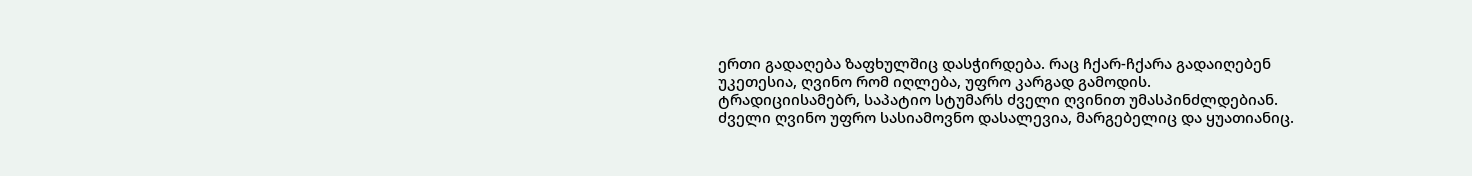ერთი გადაღება ზაფხულშიც დასჭირდება. რაც ჩქარ-ჩქარა გადაიღებენ უკეთესია, ღვინო რომ იღლება, უფრო კარგად გამოდის.
ტრადიციისამებრ, საპატიო სტუმარს ძველი ღვინით უმასპინძლდებიან. ძველი ღვინო უფრო სასიამოვნო დასალევია, მარგებელიც და ყუათიანიც.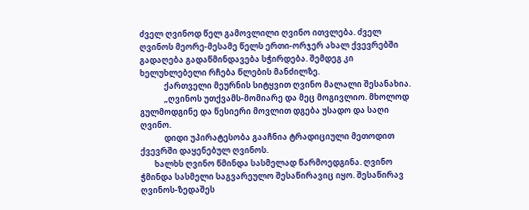ძველ ღვინოდ წელ გამოვლილი ღვინო ითვლება. ძველ ღვინოს მეორე-მესამე წელს ერთი-ორჯერ ახალ ქვევრებში გადაღება გადაწმინდავება სჭირდება. შემდეგ კი ხელუხლებელი რჩება წლების მანძილზე.
            ქართველი მეურნის სიტყვით ღვინო მალალი შესანახია.
            „ღვინოს უთქვამს-მომიარე და მეც მოგივლიო. მხოლოდ გულმოდგინე და წესიერი მოვლით დგება უსადო და საღი ღვინო.
            დიდი უპირატესობა გააჩნია ტრადიციული მეთოდით ქვევრში დაყენებულ ღვინოს.
       ხალხს ღვინო წმინდა სასმელად წარმოედგინა. ღვინო ჭმინდა სასმელი საგვარეულო შესაწირავიც იყო. შესაწირავ ღვინოს-ზედაშეს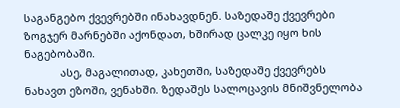საგანგებო ქვევრებში ინახავდნენ. საზედაშე ქვევრები ზოგჯერ მარნებში აქონდათ, ხშირად ცალკე იყო ხის ნაგებობაში.
            ასე, მაგალითად, კახეთში, საზედაშე ქვევრებს ნახავთ ეზოში, ვენახში. ზედაშეს სალოცავის მნიშვნელობა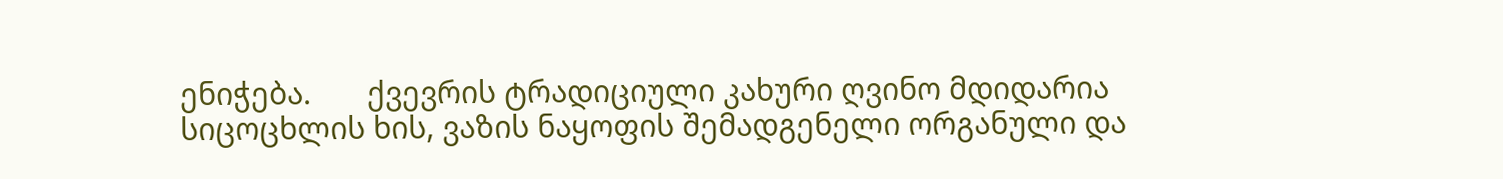ენიჭება.       ქვევრის ტრადიციული კახური ღვინო მდიდარია სიცოცხლის ხის, ვაზის ნაყოფის შემადგენელი ორგანული და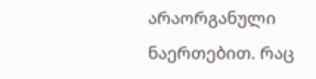არაორგანული ნაერთებით. რაც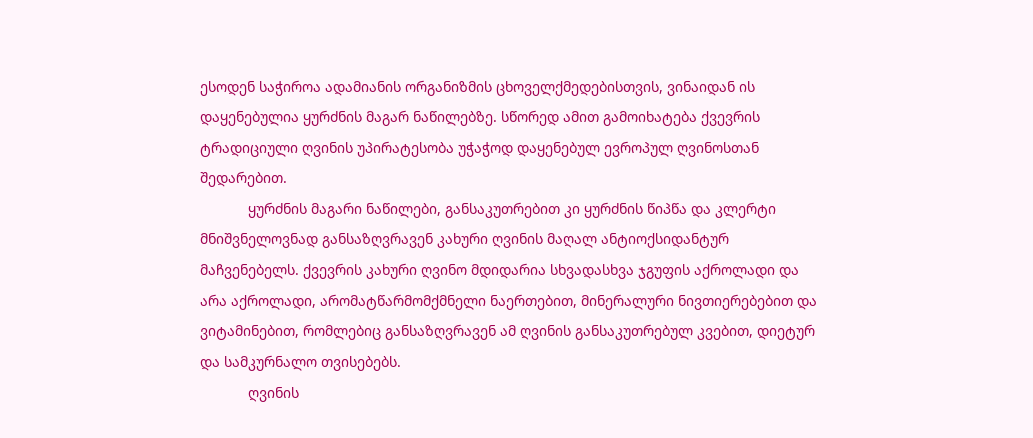ესოდენ საჭიროა ადამიანის ორგანიზმის ცხოველქმედებისთვის, ვინაიდან ის დაყენებულია ყურძნის მაგარ ნაწილებზე. სწორედ ამით გამოიხატება ქვევრის ტრადიციული ღვინის უპირატესობა უჭაჭოდ დაყენებულ ევროპულ ღვინოსთან შედარებით.
            ყურძნის მაგარი ნაწილები, განსაკუთრებით კი ყურძნის წიპწა და კლერტი მნიშვნელოვნად განსაზღვრავენ კახური ღვინის მაღალ ანტიოქსიდანტურ მაჩვენებელს. ქვევრის კახური ღვინო მდიდარია სხვადასხვა ჯგუფის აქროლადი და არა აქროლადი, არომატწარმომქმნელი ნაერთებით, მინერალური ნივთიერებებით და ვიტამინებით, რომლებიც განსაზღვრავენ ამ ღვინის განსაკუთრებულ კვებით, დიეტურ და სამკურნალო თვისებებს.
            ღვინის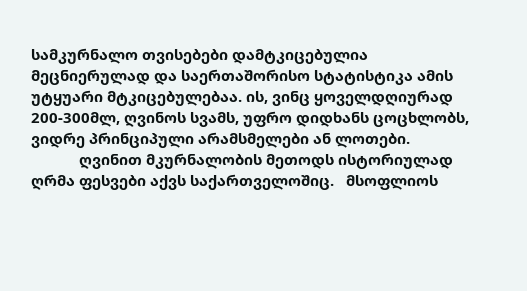სამკურნალო თვისებები დამტკიცებულია მეცნიერულად და საერთაშორისო სტატისტიკა ამის უტყუარი მტკიცებულებაა. ის, ვინც ყოველდღიურად 200-300მლ, ღვინოს სვამს, უფრო დიდხანს ცოცხლობს, ვიდრე პრინციპული არამსმელები ან ლოთები.
            ღვინით მკურნალობის მეთოდს ისტორიულად ღრმა ფესვები აქვს საქართველოშიც.   მსოფლიოს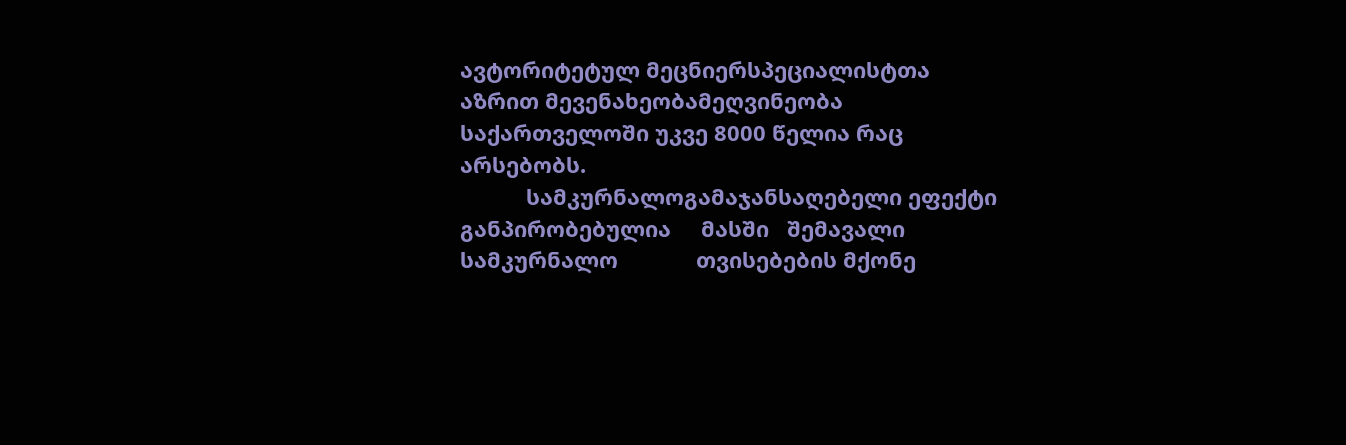ავტორიტეტულ მეცნიერსპეციალისტთა აზრით მევენახეობამეღვინეობა საქართველოში უკვე 8000 წელია რაც არსებობს.
           სამკურნალოგამაჯანსაღებელი ეფექტი     განპირობებულია     მასში   შემავალი           სამკურნალო             თვისებების მქონე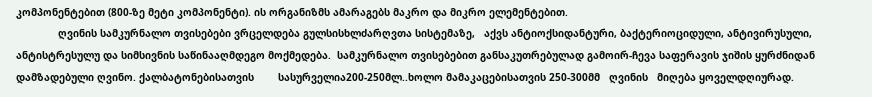კომპონენტებით (800-ზე მეტი კომპონენტი). ის ორგანიზმს ამარაგებს მაკრო და მიკრო ელემენტებით.
              ღვინის სამკურნალო თვისებები ვრცელდება გულსისხლძარღვთა სისტემაზე,   აქვს ანტიოქსიდანტური, ბაქტერიოციდული, ანტივირუსული, ანტისტრესულუ და სიმსივნის საწინააღმდეგო მოქმედება.  სამკურნალო თვისებებით განსაკუთრებულად გამოირ-ჩევა საფერავის ჯიშის ყურძნიდან დამზადებული ღვინო. ქალბატონებისათვის        სასურველია200-250მლ..ხოლო მამაკაცებისათვის 250-300მმ   ღვინის   მიღება ყოველდღიურად.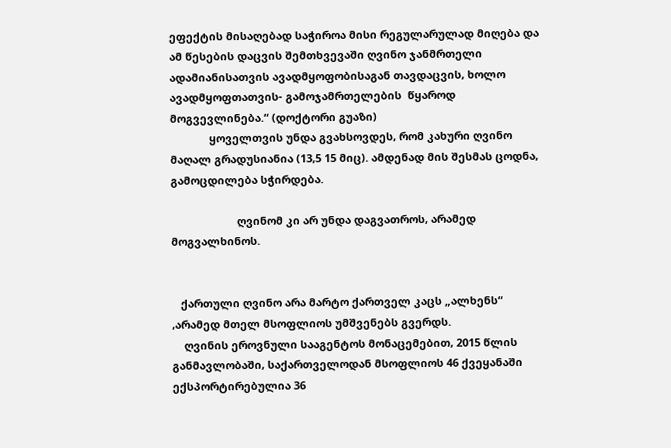ეფექტის მისაღებად საჭიროა მისი რეგულარულად მიღება და ამ წესების დაცვის შემთხვევაში ღვინო ჯანმრთელი ადამიანისათვის ავადმყოფობისაგან თავდაცვის, ხოლო ავადმყოფთათვის- გამოჯამრთელების  წყაროდ მოგვევლინება.“ (დოქტორი გუაზი)
             ყოველთვის უნდა გვახსოვდეს, რომ კახური ღვინო მაღალ გრადუსიანია (13,5 15 მიც). ამდენად მის შესმას ცოდნა, გამოცდილება სჭირდება.

                      ღვინომ კი არ უნდა დაგვათროს, არამედ მოგვალხინოს.


   ქართული ღვინო არა მარტო ქართველ კაცს „ალხენს“ ,არამედ მთელ მსოფლიოს უმშვენებს გვერდს.
    ღვინის ეროვნული სააგენტოს მონაცემებით, 2015 წლის განმავლობაში, საქართველოდან მსოფლიოს 46 ქვეყანაში ექსპორტირებულია 36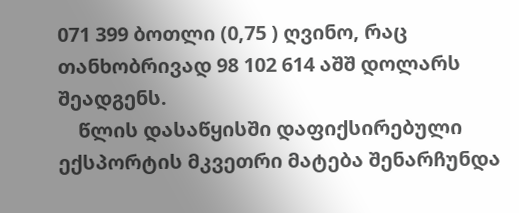071 399 ბოთლი (0,75 ) ღვინო, რაც თანხობრივად 98 102 614 აშშ დოლარს შეადგენს.
    წლის დასაწყისში დაფიქსირებული ექსპორტის მკვეთრი მატება შენარჩუნდა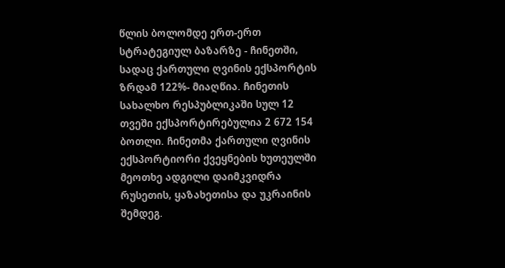წლის ბოლომდე ერთ-ერთ სტრატეგიულ ბაზარზე - ჩინეთში, სადაც ქართული ღვინის ექსპორტის ზრდამ 122%- მიაღწია. ჩინეთის სახალხო რესპუბლიკაში სულ 12 თვეში ექსპორტირებულია 2 672 154 ბოთლი. ჩინეთმა ქართული ღვინის ექსპორტიორი ქვეყნების ხუთეულში მეოთხე ადგილი დაიმკვიდრა რუსეთის, ყაზახეთისა და უკრაინის შემდეგ.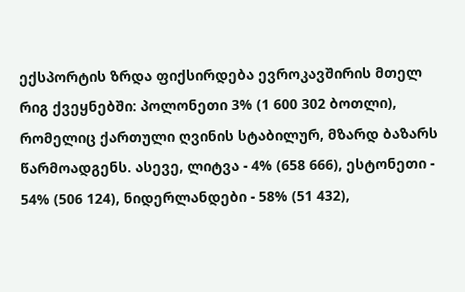ექსპორტის ზრდა ფიქსირდება ევროკავშირის მთელ რიგ ქვეყნებში: პოლონეთი 3% (1 600 302 ბოთლი), რომელიც ქართული ღვინის სტაბილურ, მზარდ ბაზარს წარმოადგენს. ასევე, ლიტვა - 4% (658 666), ესტონეთი - 54% (506 124), ნიდერლანდები - 58% (51 432),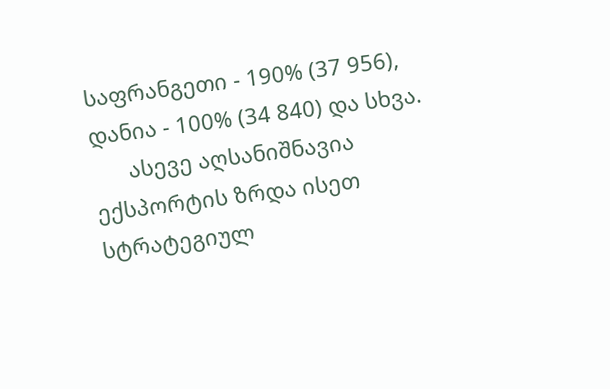საფრანგეთი - 190% (37 956), დანია - 100% (34 840) და სხვა.
      ასევე აღსანიშნავია ექსპორტის ზრდა ისეთ სტრატეგიულ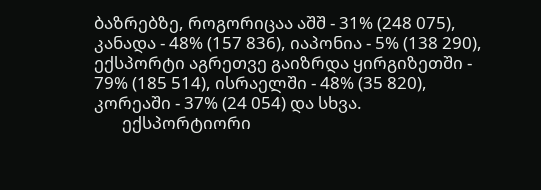ბაზრებზე, როგორიცაა აშშ - 31% (248 075), კანადა - 48% (157 836), იაპონია - 5% (138 290), ექსპორტი აგრეთვე გაიზრდა ყირგიზეთში - 79% (185 514), ისრაელში - 48% (35 820), კორეაში - 37% (24 054) და სხვა.
       ექსპორტიორი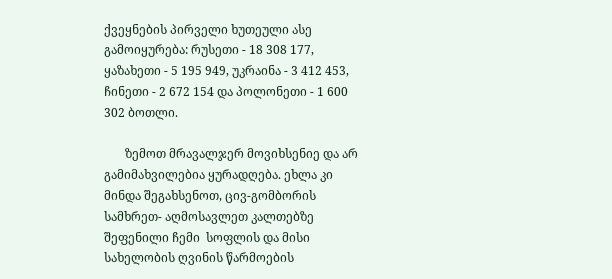ქვეყნების პირველი ხუთეული ასე გამოიყურება: რუსეთი - 18 308 177, ყაზახეთი - 5 195 949, უკრაინა - 3 412 453, ჩინეთი - 2 672 154 და პოლონეთი - 1 600 302 ბოთლი.

       ზემოთ მრავალჯერ მოვიხსენიე და არ გამიმახვილებია ყურადღება. ეხლა კი მინდა შეგახსენოთ, ცივ-გომბორის სამხრეთ- აღმოსავლეთ კალთებზე შეფენილი ჩემი  სოფლის და მისი სახელობის ღვინის წარმოების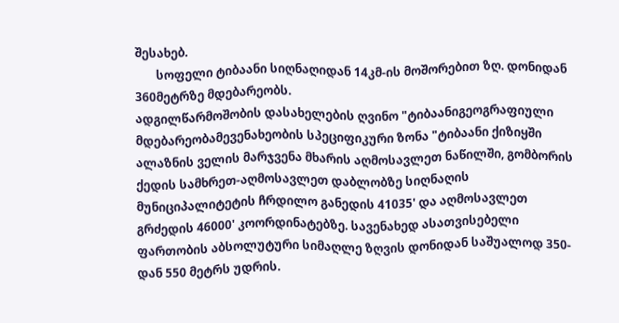შესახებ.
       სოფელი ტიბაანი სიღნაღიდან 14კმ-ის მოშორებით ზღ. დონიდან 360მეტრზე მდებარეობს.
ადგილწარმოშობის დასახელების ღვინო "ტიბაანიგეოგრაფიული მდებარეობამევენახეობის სპეციფიკური ზონა "ტიბაანი ქიზიყში ალაზნის ველის მარჯვენა მხარის აღმოსავლეთ ნაწილში, გომბორის ქედის სამხრეთ-აღმოსავლეთ დაბლობზე სიღნაღის მუნიციპალიტეტის ჩრდილო განედის 41035' და აღმოსავლეთ გრძედის 46000' კოორდინატებზე. სავენახედ ასათვისებელი ფართობის აბსოლუტური სიმაღლე ზღვის დონიდან საშუალოდ 350-დან 550 მეტრს უდრის.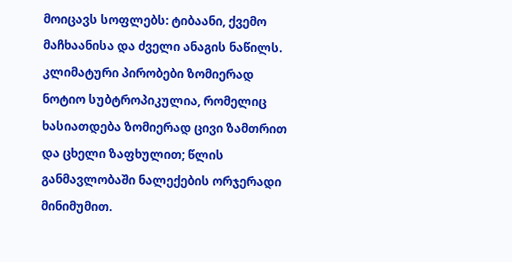მოიცავს სოფლებს: ტიბაანი, ქვემო მაჩხაანისა და ძველი ანაგის ნაწილს.                კლიმატური პირობები ზომიერად ნოტიო სუბტროპიკულია, რომელიც ხასიათდება ზომიერად ცივი ზამთრით და ცხელი ზაფხულით; წლის განმავლობაში ნალექების ორჯერადი მინიმუმით.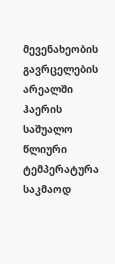მევენახეობის გავრცელების არეალში ჰაერის საშუალო წლიური ტემპერატურა საკმაოდ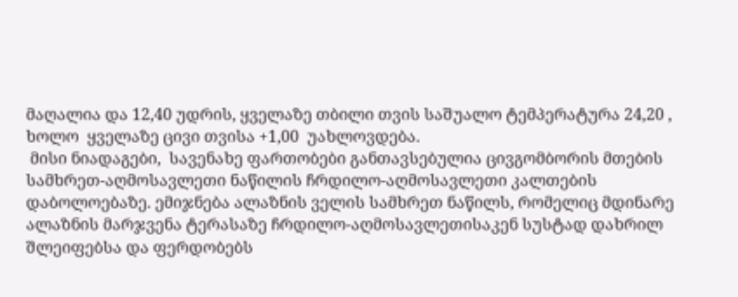მაღალია და 12,40 უდრის, ყველაზე თბილი თვის საშუალო ტემპერატურა 24,20 , ხოლო  ყველაზე ცივი თვისა +1,00  უახლოვდება.
 მისი ნიადაგები,  სავენახე ფართობები განთავსებულია ცივგომბორის მთების სამხრეთ-აღმოსავლეთი ნაწილის ჩრდილო-აღმოსავლეთი კალთების დაბოლოებაზე. ემიჯნება ალაზნის ველის სამხრეთ ნაწილს, რომელიც მდინარე ალაზნის მარჯვენა ტერასაზე ჩრდილო-აღმოსავლეთისაკენ სუსტად დახრილ შლეიფებსა და ფერდობებს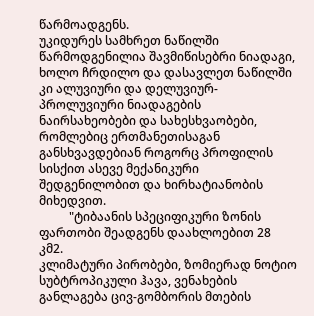წარმოადგენს.
უკიდურეს სამხრეთ ნაწილში წარმოდგენილია შავმიწისებრი ნიადაგი, ხოლო ჩრდილო და დასავლეთ ნაწილში კი ალუვიური და დელუვიურ-პროლუვიური ნიადაგების ნაირსახეობები და სახესხვაობები, რომლებიც ერთმანეთისაგან განსხვავდებიან როგორც პროფილის სისქით ასევე მექანიკური შედგენილობით და ხირხატიანობის მიხედვით.
          "ტიბაანის სპეციფიკური ზონის ფართობი შეადგენს დაახლოებით 28 კმ2.
კლიმატური პირობები, ზომიერად ნოტიო სუბტროპიკული ჰავა, ვენახების განლაგება ცივ-გომბორის მთების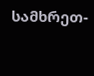სამხრეთ-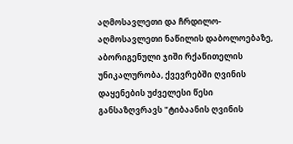აღმოსავლეთი და ჩრდილო-აღმოსავლეთი ნაწილის დაბოლოებაზე, აბორიგენული ჯიში რქაწითელის უნიკალურობა, ქვევრებში ღვინის დაყენების უძველესი წესი განსაზღვრავს "ტიბაანის ღვინის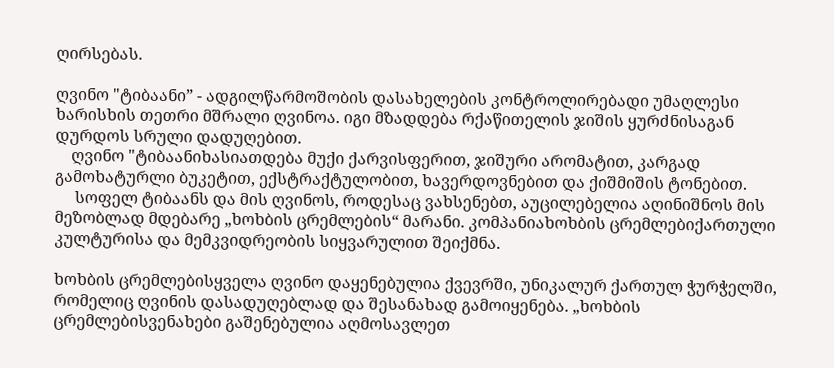ღირსებას.

ღვინო "ტიბაანი” - ადგილწარმოშობის დასახელების კონტროლირებადი უმაღლესი ხარისხის თეთრი მშრალი ღვინოა. იგი მზადდება რქაწითელის ჯიშის ყურძნისაგან დურდოს სრული დადუღებით.
    ღვინო "ტიბაანიხასიათდება მუქი ქარვისფერით, ჯიშური არომატით, კარგად გამოხატურლი ბუკეტით, ექსტრაქტულობით, ხავერდოვნებით და ქიშმიშის ტონებით.
     სოფელ ტიბაანს და მის ღვინოს, როდესაც ვახსენებთ, აუცილებელია აღინიშნოს მის მეზობლად მდებარე „ხოხბის ცრემლების“ მარანი. კომპანიახოხბის ცრემლებიქართული კულტურისა და მემკვიდრეობის სიყვარულით შეიქმნა.

ხოხბის ცრემლებისყველა ღვინო დაყენებულია ქვევრში, უნიკალურ ქართულ ჭურჭელში, რომელიც ღვინის დასადუღებლად და შესანახად გამოიყენება. „ხოხბის ცრემლებისვენახები გაშენებულია აღმოსავლეთ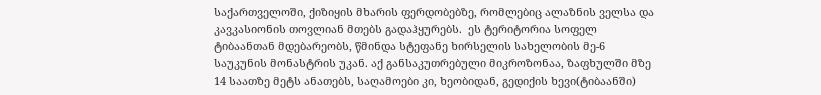საქართველოში, ქიზიყის მხარის ფერდობებზე, რომლებიც ალაზნის ველსა და კავკასიონის თოვლიან მთებს გადაჰყურებს.  ეს ტერიტორია სოფელ ტიბაანთან მდებარეობს, წმინდა სტეფანე ხირსელის სახელობის მე-6 საუკუნის მონასტრის უკან. აქ განსაკუთრებული მიკროზონაა, ზაფხულში მზე 14 საათზე მეტს ანათებს, საღამოები კი, ხეობიდან, გედიქის ხევი(ტიბაანში)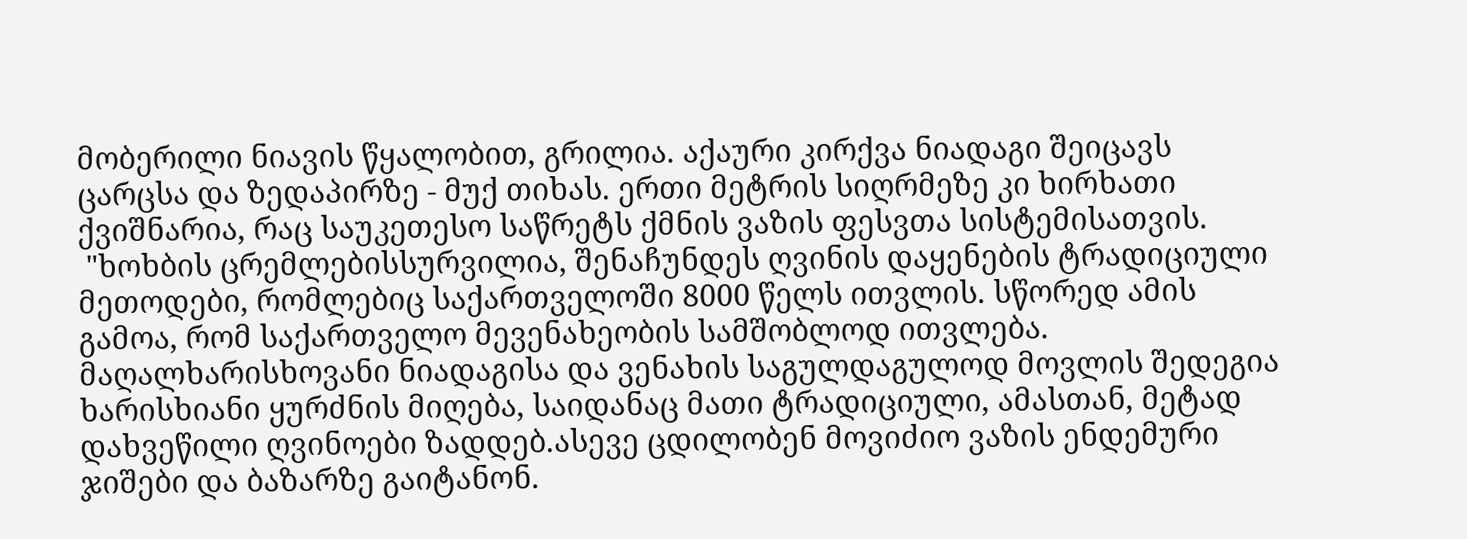მობერილი ნიავის წყალობით, გრილია. აქაური კირქვა ნიადაგი შეიცავს ცარცსა და ზედაპირზე - მუქ თიხას. ერთი მეტრის სიღრმეზე კი ხირხათი ქვიშნარია, რაც საუკეთესო საწრეტს ქმნის ვაზის ფესვთა სისტემისათვის.
 "ხოხბის ცრემლებისსურვილია, შენაჩუნდეს ღვინის დაყენების ტრადიციული მეთოდები, რომლებიც საქართველოში 8000 წელს ითვლის. სწორედ ამის გამოა, რომ საქართველო მევენახეობის სამშობლოდ ითვლება. მაღალხარისხოვანი ნიადაგისა და ვენახის საგულდაგულოდ მოვლის შედეგია ხარისხიანი ყურძნის მიღება, საიდანაც მათი ტრადიციული, ამასთან, მეტად დახვეწილი ღვინოები ზადდებ.ასევე ცდილობენ მოვიძიო ვაზის ენდემური ჯიშები და ბაზარზე გაიტანონ.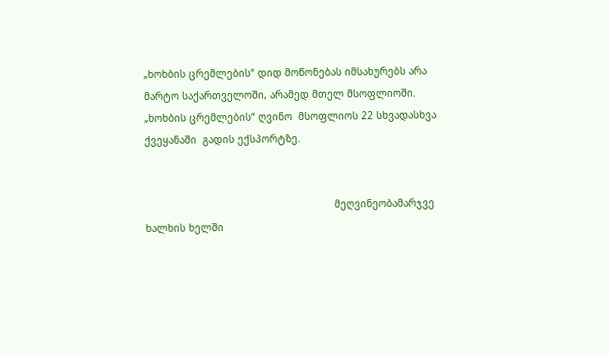„ხოხბის ცრემლების“ დიდ მოწონებას იმსახურებს არა მარტო საქართველოში, არამედ მთელ მსოფლიოში. „ხოხბის ცრემლების“ ღვინო  მსოფლიოს 22 სხვადასხვა ქვეყანაში  გადის ექსპორტზე.


                                                               მეღვინეობამარჯვე ხალხის ხელში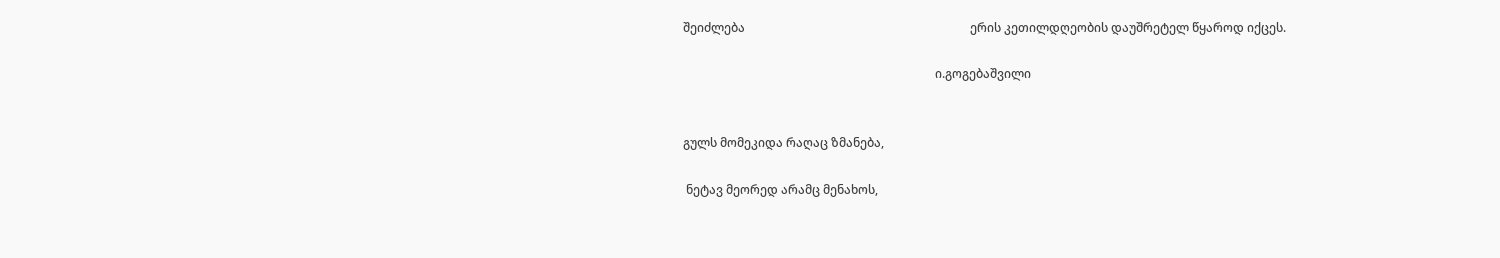შეიძლება                                                                           ერის კეთილდღეობის დაუშრეტელ წყაროდ იქცეს.

                                                                                    ი.გოგებაშვილი


გულს მომეკიდა რაღაც ზმანება,

 ნეტავ მეორედ არამც მენახოს,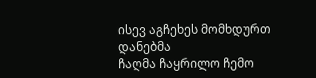ისევ აგჩეხეს მომხდურთ დანებმა
ჩაღმა ჩაყრილო ჩემო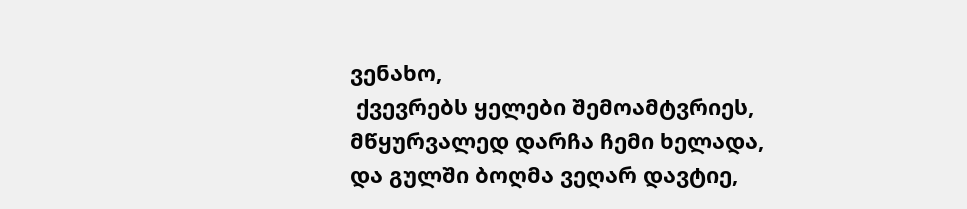ვენახო,
 ქვევრებს ყელები შემოამტვრიეს,
მწყურვალედ დარჩა ჩემი ხელადა,
და გულში ბოღმა ვეღარ დავტიე,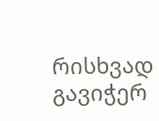რისხვად გავიჭერ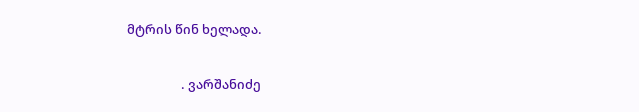მტრის წინ ხელადა.

                  . ვარშანიძე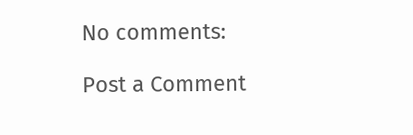No comments:

Post a Comment